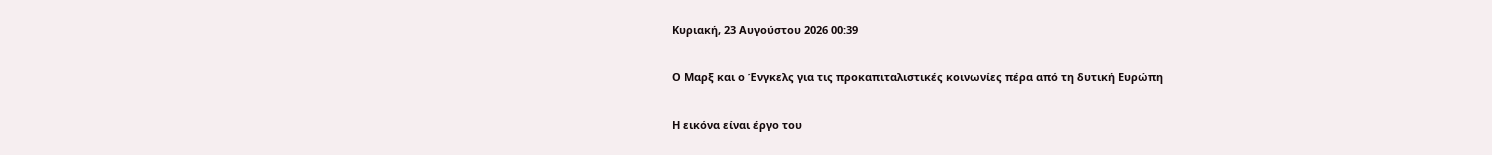Κυριακή, 23 Αυγούστου 2026 00:39

Ο Μαρξ και ο Ένγκελς για τις προκαπιταλιστικές κοινωνίες πέρα από τη δυτική Ευρώπη

Η εικόνα είναι έργο του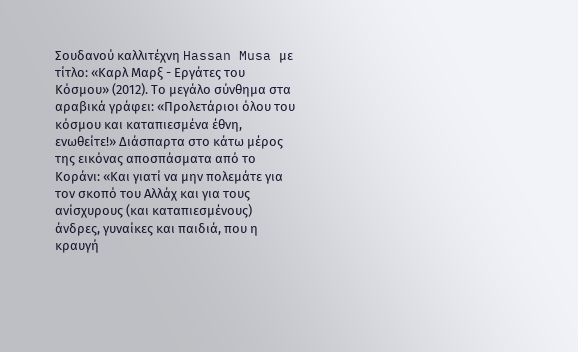Σουδανού καλλιτέχνη Hassan Musa με τίτλο: «Καρλ Μαρξ - Εργάτες του Κόσμου» (2012). Το μεγάλο σύνθημα στα αραβικά γράφει: «Προλετάριοι όλου του κόσμου και καταπιεσμένα έθνη, ενωθείτε!» Διάσπαρτα στο κάτω μέρος της εικόνας αποσπάσματα από το Κοράνι: «Και γιατί να μην πολεμάτε για τον σκοπό του Αλλάχ και για τους ανίσχυρους (και καταπιεσμένους) άνδρες, γυναίκες και παιδιά, που η κραυγή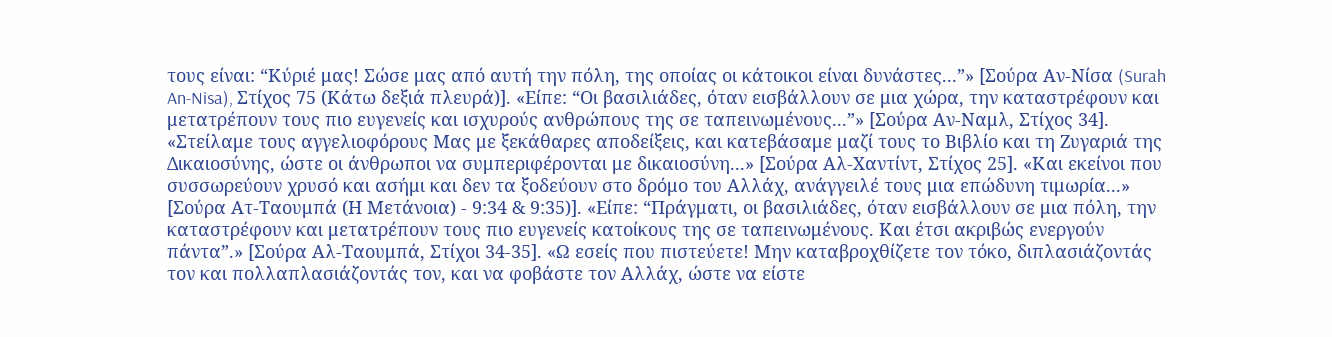τους είναι: “Κύριέ μας! Σώσε μας από αυτή την πόλη, της οποίας οι κάτοικοι είναι δυνάστες...”» [Σούρα Αν-Νίσα (Surah An-Nisa), Στίχος 75 (Κάτω δεξιά πλευρά)]. «Είπε: “Οι βασιλιάδες, όταν εισβάλλουν σε μια χώρα, την καταστρέφουν και μετατρέπουν τους πιο ευγενείς και ισχυρούς ανθρώπους της σε ταπεινωμένους...”» [Σούρα Αν-Ναμλ, Στίχος 34]. «Στείλαμε τους αγγελιοφόρους Μας με ξεκάθαρες αποδείξεις, και κατεβάσαμε μαζί τους το Βιβλίο και τη Ζυγαριά της Δικαιοσύνης, ώστε οι άνθρωποι να συμπεριφέρονται με δικαιοσύνη...» [Σούρα Αλ-Χαντίντ, Στίχος 25]. «Και εκείνοι που συσσωρεύουν χρυσό και ασήμι και δεν τα ξοδεύουν στο δρόμο του Αλλάχ, ανάγγειλέ τους μια επώδυνη τιμωρία...» [Σούρα Ατ-Ταουμπά (Η Μετάνοια) - 9:34 & 9:35)]. «Είπε: “Πράγματι, οι βασιλιάδες, όταν εισβάλλουν σε μια πόλη, την καταστρέφουν και μετατρέπουν τους πιο ευγενείς κατοίκους της σε ταπεινωμένους. Και έτσι ακριβώς ενεργούν πάντα”.» [Σούρα Αλ-Ταουμπά, Στίχοι 34-35]. «Ω εσείς που πιστεύετε! Μην καταβροχθίζετε τον τόκο, διπλασιάζοντάς τον και πολλαπλασιάζοντάς τον, και να φοβάστε τον Αλλάχ, ώστε να είστε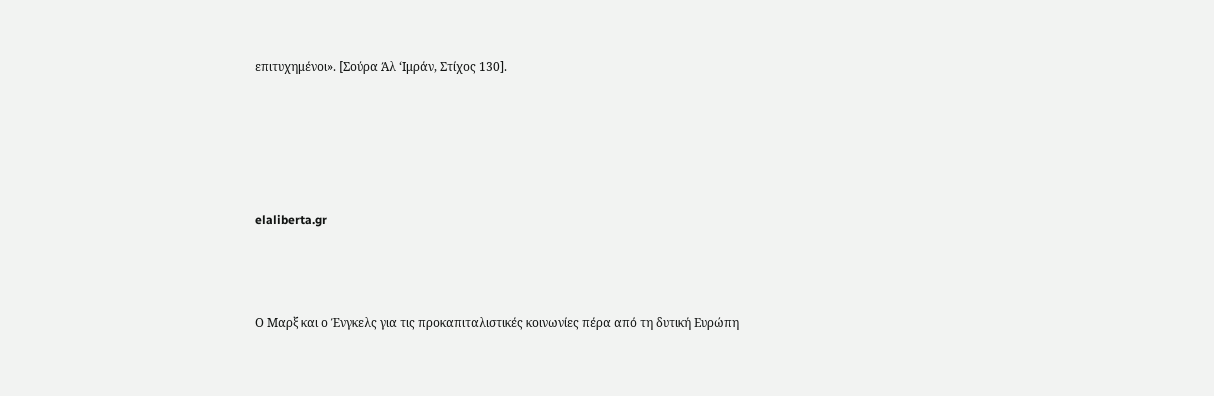επιτυχημένοι». [Σούρα Άλ ‘Ιμράν, Στίχος 130].





elaliberta.gr



Ο Μαρξ και ο Ένγκελς για τις προκαπιταλιστικές κοινωνίες πέρα από τη δυτική Ευρώπη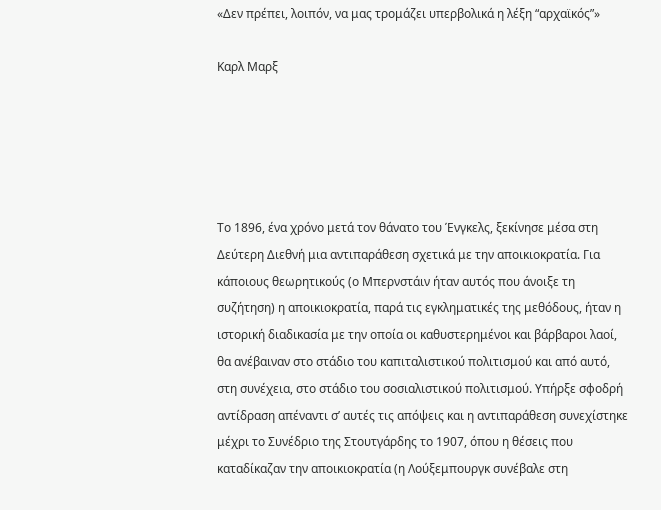«Δεν πρέπει, λοιπόν, να μας τρομάζει υπερβολικά η λέξη “αρχαϊκός”»

Καρλ Μαρξ





Το 1896, ένα χρόνο μετά τον θάνατο του Ένγκελς, ξεκίνησε μέσα στη Δεύτερη Διεθνή μια αντιπαράθεση σχετικά με την αποικιοκρατία. Για κάποιους θεωρητικούς (ο Μπερνστάιν ήταν αυτός που άνοιξε τη συζήτηση) η αποικιοκρατία, παρά τις εγκληματικές της μεθόδους, ήταν η ιστορική διαδικασία με την οποία οι καθυστερημένοι και βάρβαροι λαοί, θα ανέβαιναν στο στάδιο του καπιταλιστικού πολιτισμού και από αυτό, στη συνέχεια, στο στάδιο του σοσιαλιστικού πολιτισμού. Υπήρξε σφοδρή αντίδραση απέναντι σ’ αυτές τις απόψεις και η αντιπαράθεση συνεχίστηκε μέχρι το Συνέδριο της Στουτγάρδης το 1907, όπου η θέσεις που καταδίκαζαν την αποικιοκρατία (η Λούξεμπουργκ συνέβαλε στη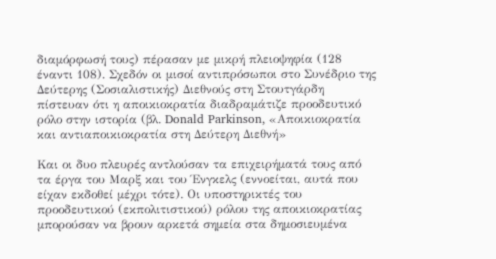διαμόρφωσή τους) πέρασαν με μικρή πλειοψηφία (128 έναντι 108). Σχεδόν οι μισοί αντιπρόσωποι στο Συνέδριο της Δεύτερης (Σοσιαλιστικής) Διεθνούς στη Στουτγάρδη πίστευαν ότι η αποικιοκρατία διαδραμάτιζε προοδευτικό ρόλο στην ιστορία (βλ. Donald Parkinson, «Αποικιοκρατία και αντιαποικιοκρατία στη Δεύτερη Διεθνή»

Και οι δυο πλευρές αντλούσαν τα επιχειρήματά τους από τα έργα του Μαρξ και του Ένγκελς (εννοείται, αυτά που είχαν εκδοθεί μέχρι τότε). Οι υποστηρικτές του προοδευτικού (εκπολιτιστικού) ρόλου της αποικιοκρατίας μπορούσαν να βρουν αρκετά σημεία στα δημοσιευμένα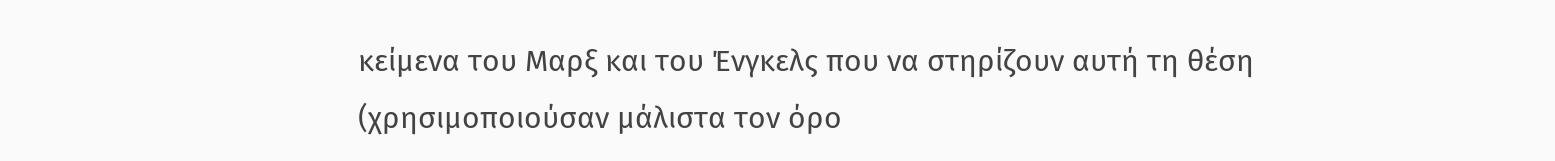κείμενα του Μαρξ και του Ένγκελς που να στηρίζουν αυτή τη θέση (χρησιμοποιούσαν μάλιστα τον όρο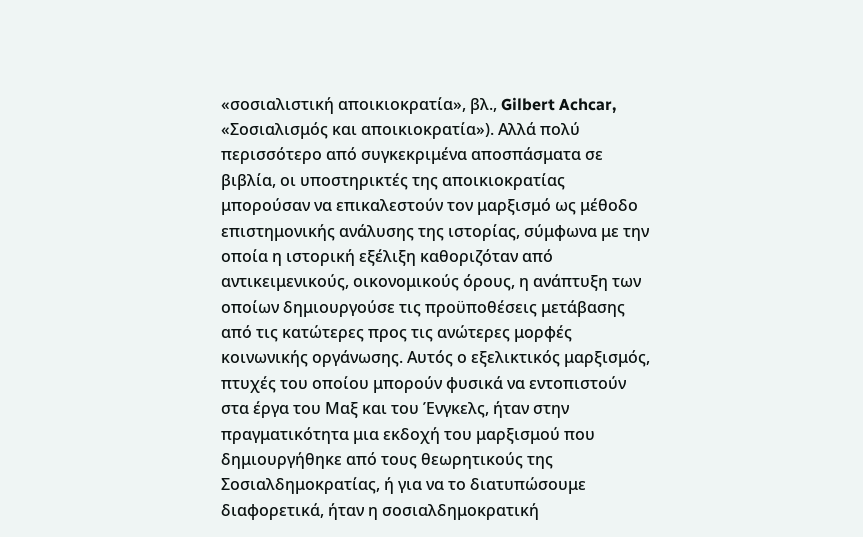«σοσιαλιστική αποικιοκρατία», βλ., Gilbert Achcar, «Σοσιαλισμός και αποικιοκρατία»). Αλλά πολύ περισσότερο από συγκεκριμένα αποσπάσματα σε βιβλία, οι υποστηρικτές της αποικιοκρατίας μπορούσαν να επικαλεστούν τον μαρξισμό ως μέθοδο επιστημονικής ανάλυσης της ιστορίας, σύμφωνα με την οποία η ιστορική εξέλιξη καθοριζόταν από αντικειμενικούς, οικονομικούς όρους, η ανάπτυξη των οποίων δημιουργούσε τις προϋποθέσεις μετάβασης από τις κατώτερες προς τις ανώτερες μορφές κοινωνικής οργάνωσης. Αυτός ο εξελικτικός μαρξισμός, πτυχές του οποίου μπορούν φυσικά να εντοπιστούν στα έργα του Μαξ και του Ένγκελς, ήταν στην πραγματικότητα μια εκδοχή του μαρξισμού που δημιουργήθηκε από τους θεωρητικούς της Σοσιαλδημοκρατίας, ή για να το διατυπώσουμε διαφορετικά, ήταν η σοσιαλδημοκρατική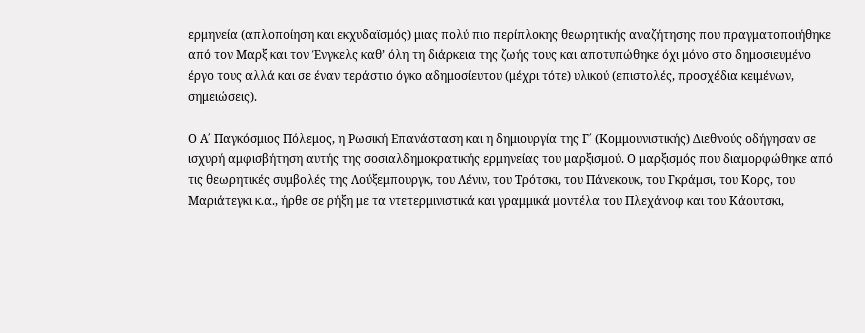ερμηνεία (απλοποίηση και εκχυδαϊσμός) μιας πολύ πιο περίπλοκης θεωρητικής αναζήτησης που πραγματοποιήθηκε από τον Μαρξ και τον Ένγκελς καθ’ όλη τη διάρκεια της ζωής τους και αποτυπώθηκε όχι μόνο στο δημοσιευμένο έργο τους αλλά και σε έναν τεράστιο όγκο αδημοσίευτου (μέχρι τότε) υλικού (επιστολές, προσχέδια κειμένων, σημειώσεις).

Ο Α΄ Παγκόσμιος Πόλεμος, η Ρωσική Επανάσταση και η δημιουργία της Γ΄ (Κομμουνιστικής) Διεθνούς οδήγησαν σε ισχυρή αμφισβήτηση αυτής της σοσιαλδημοκρατικής ερμηνείας του μαρξισμού. Ο μαρξισμός που διαμορφώθηκε από τις θεωρητικές συμβολές της Λούξεμπουργκ, του Λένιν, του Τρότσκι, του Πάνεκουκ, του Γκράμσι, του Κορς, του Μαριάτεγκι κ.α., ήρθε σε ρήξη με τα ντετερμινιστικά και γραμμικά μοντέλα του Πλεχάνοφ και του Κάουτσκι,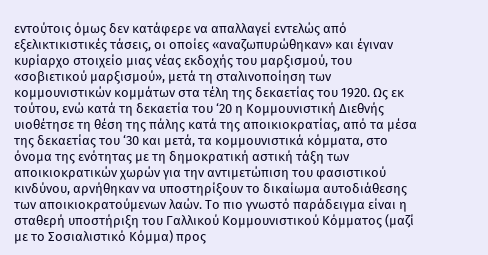εντούτοις όμως δεν κατάφερε να απαλλαγεί εντελώς από εξελικτικιστικές τάσεις, οι οποίες «αναζωπυρώθηκαν» και έγιναν κυρίαρχο στοιχείο μιας νέας εκδοχής του μαρξισμού, του «σοβιετικού μαρξισμού», μετά τη σταλινοποίηση των κομμουνιστικών κομμάτων στα τέλη της δεκαετίας του 1920. Ως εκ τούτου, ενώ κατά τη δεκαετία του ‘20 η Κομμουνιστική Διεθνής υιοθέτησε τη θέση της πάλης κατά της αποικιοκρατίας, από τα μέσα της δεκαετίας του ‘30 και μετά, τα κομμουνιστικά κόμματα, στο όνομα της ενότητας με τη δημοκρατική αστική τάξη των αποικιοκρατικών χωρών για την αντιμετώπιση του φασιστικού κινδύνου, αρνήθηκαν να υποστηρίξουν το δικαίωμα αυτοδιάθεσης των αποικιοκρατούμενων λαών. Το πιο γνωστό παράδειγμα είναι η σταθερή υποστήριξη του Γαλλικού Κομμουνιστικού Κόμματος (μαζί με το Σοσιαλιστικό Κόμμα) προς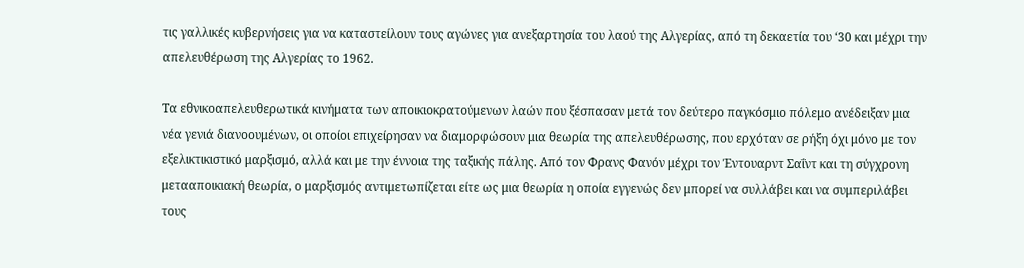τις γαλλικές κυβερνήσεις για να καταστείλουν τους αγώνες για ανεξαρτησία του λαού της Αλγερίας, από τη δεκαετία του ‘30 και μέχρι την απελευθέρωση της Αλγερίας το 1962.

Τα εθνικοαπελευθερωτικά κινήματα των αποικιοκρατούμενων λαών που ξέσπασαν μετά τον δεύτερο παγκόσμιο πόλεμο ανέδειξαν μια νέα γενιά διανοουμένων, οι οποίοι επιχείρησαν να διαμορφώσουν μια θεωρία της απελευθέρωσης, που ερχόταν σε ρήξη όχι μόνο με τον εξελικτικιστικό μαρξισμό, αλλά και με την έννοια της ταξικής πάλης. Από τον Φρανς Φανόν μέχρι τον Έντουαρντ Σαΐντ και τη σύγχρονη μετααποικιακή θεωρία, ο μαρξισμός αντιμετωπίζεται είτε ως μια θεωρία η οποία εγγενώς δεν μπορεί να συλλάβει και να συμπεριλάβει τους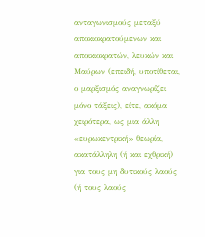ανταγωνισμούς μεταξύ αποκιοκρατούμενων και αποικιοκρατών, λευκών και Μαύρων (επειδή, υποτίθεται, ο μαρξισμός αναγνωρίζει μόνο τάξεις), είτε, ακόμα χειρότερα, ως μια άλλη «ευρωκεντρική» θεωρία, ακατάλληλη (ή και εχθρική) για τους μη δυτικούς λαούς (ή τους λαούς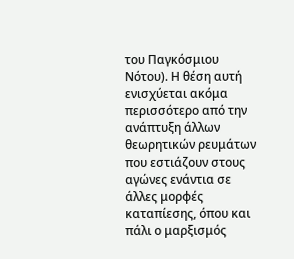του Παγκόσμιου Νότου). Η θέση αυτή ενισχύεται ακόμα περισσότερο από την ανάπτυξη άλλων θεωρητικών ρευμάτων που εστιάζουν στους αγώνες ενάντια σε άλλες μορφές καταπίεσης, όπου και πάλι ο μαρξισμός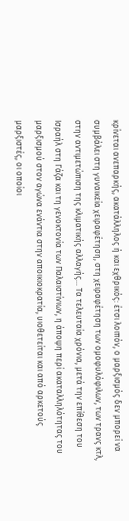κρίνεται ανεπαρκής, ακατάλληλος ή και εχθρικός: έτσι λοιπόν, ο μαρξισμός δεν μπορεί να συμβάλει στη γυναικεία χειραφέτηση, στη χειραφέτηση των ομοφυλόφιλων, των τρανς κτλ, στην αντιμετώπιση της κλιματικής αλλαγής... Τα τελευταία χρόνια, μετά την επίθεση του Ισραήλ στη Γάζα και τη γενοκτονία των Παλαιστίνιων, η άποψη περί ακαταλληλότητας του μαρξισμού στον αγώνα ενάντια στην αποικιοκρατία, υιοθετείται και από αρκετούς μαρξιστές, οι οποίοι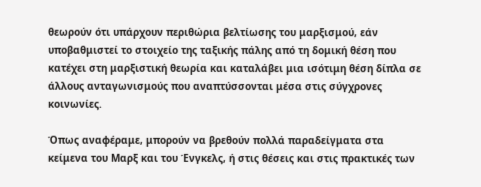θεωρούν ότι υπάρχουν περιθώρια βελτίωσης του μαρξισμού, εάν υποβαθμιστεί το στοιχείο της ταξικής πάλης από τη δομική θέση που κατέχει στη μαρξιστική θεωρία και καταλάβει μια ισότιμη θέση δίπλα σε άλλους ανταγωνισμούς που αναπτύσσονται μέσα στις σύγχρονες κοινωνίες.

Όπως αναφέραμε, μπορούν να βρεθούν πολλά παραδείγματα στα κείμενα του Μαρξ και του Ένγκελς, ή στις θέσεις και στις πρακτικές των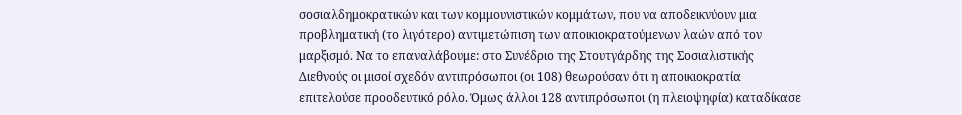σοσιαλδημοκρατικών και των κομμουνιστικών κομμάτων, που να αποδεικνύουν μια προβληματική (το λιγότερο) αντιμετώπιση των αποικιοκρατούμενων λαών από τον μαρξισμό. Να το επαναλάβουμε: στο Συνέδριο της Στουτγάρδης της Σοσιαλιστικής Διεθνούς οι μισοί σχεδόν αντιπρόσωποι (οι 108) θεωρούσαν ότι η αποικιοκρατία επιτελούσε προοδευτικό ρόλο. Όμως άλλοι 128 αντιπρόσωποι (η πλειοψηφία) καταδίκασε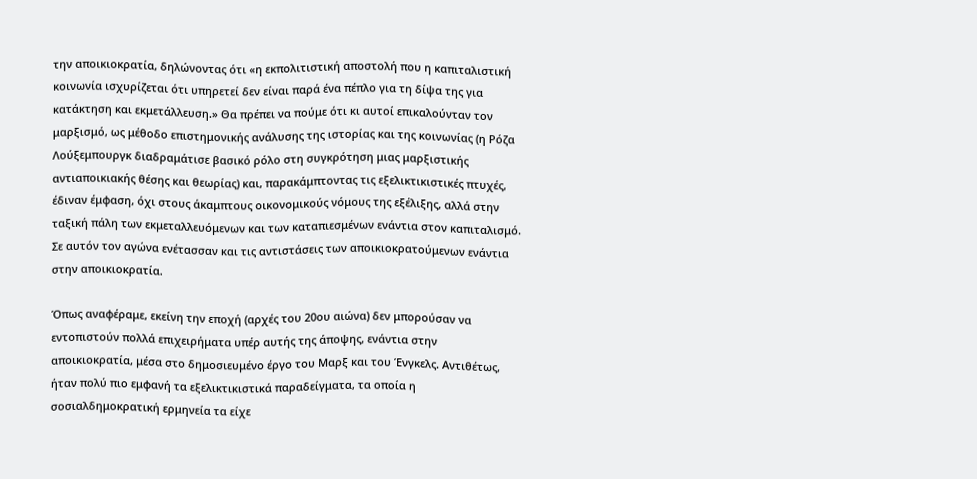την αποικιοκρατία, δηλώνοντας ότι «η εκπολιτιστική αποστολή που η καπιταλιστική κοινωνία ισχυρίζεται ότι υπηρετεί δεν είναι παρά ένα πέπλο για τη δίψα της για κατάκτηση και εκμετάλλευση.» Θα πρέπει να πούμε ότι κι αυτοί επικαλούνταν τον μαρξισμό, ως μέθοδο επιστημονικής ανάλυσης της ιστορίας και της κοινωνίας (η Ρόζα Λούξεμπουργκ διαδραμάτισε βασικό ρόλο στη συγκρότηση μιας μαρξιστικής αντιαποικιακής θέσης και θεωρίας) και, παρακάμπτοντας τις εξελικτικιστικές πτυχές, έδιναν έμφαση, όχι στους άκαμπτους οικονομικούς νόμους της εξέλιξης, αλλά στην ταξική πάλη των εκμεταλλευόμενων και των καταπιεσμένων ενάντια στον καπιταλισμό. Σε αυτόν τον αγώνα ενέτασσαν και τις αντιστάσεις των αποικιοκρατούμενων ενάντια στην αποικιοκρατία.

Όπως αναφέραμε, εκείνη την εποχή (αρχές του 20ου αιώνα) δεν μπορούσαν να εντοπιστούν πολλά επιχειρήματα υπέρ αυτής της άποψης, ενάντια στην αποικιοκρατία, μέσα στο δημοσιευμένο έργο του Μαρξ και του Ένγκελς. Αντιθέτως, ήταν πολύ πιο εμφανή τα εξελικτικιστικά παραδείγματα, τα οποία η σοσιαλδημοκρατική ερμηνεία τα είχε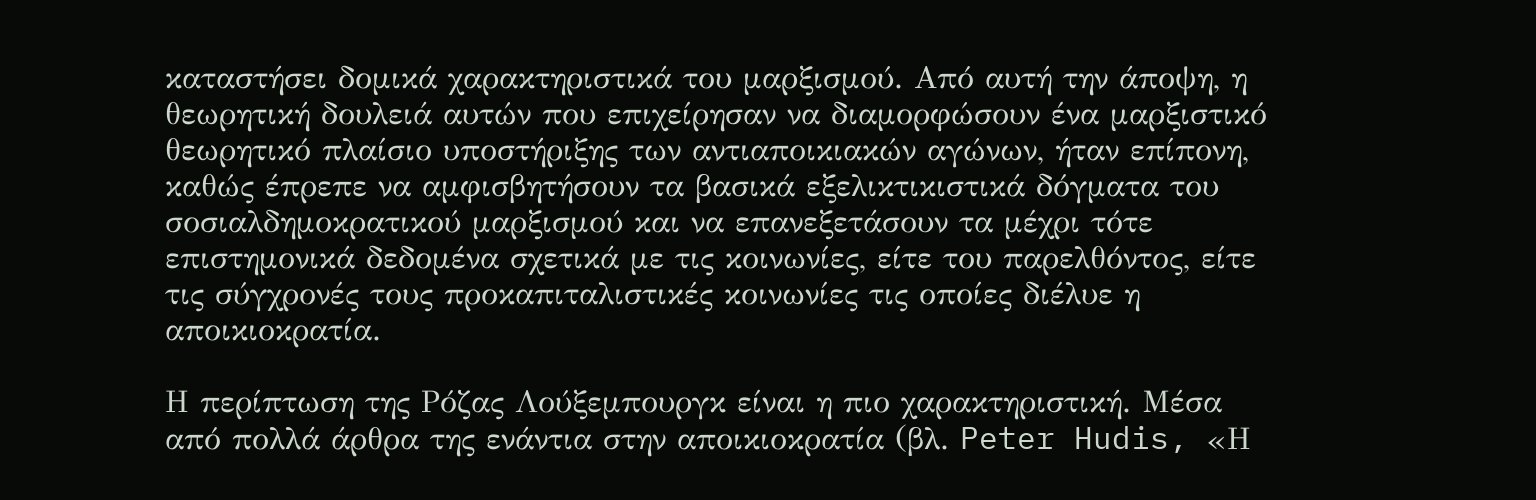καταστήσει δομικά χαρακτηριστικά του μαρξισμού. Από αυτή την άποψη, η θεωρητική δουλειά αυτών που επιχείρησαν να διαμορφώσουν ένα μαρξιστικό θεωρητικό πλαίσιο υποστήριξης των αντιαποικιακών αγώνων, ήταν επίπονη, καθώς έπρεπε να αμφισβητήσουν τα βασικά εξελικτικιστικά δόγματα του σοσιαλδημοκρατικού μαρξισμού και να επανεξετάσουν τα μέχρι τότε επιστημονικά δεδομένα σχετικά με τις κοινωνίες, είτε του παρελθόντος, είτε τις σύγχρονές τους προκαπιταλιστικές κοινωνίες τις οποίες διέλυε η αποικιοκρατία.

Η περίπτωση της Ρόζας Λούξεμπουργκ είναι η πιο χαρακτηριστική. Μέσα από πολλά άρθρα της ενάντια στην αποικιοκρατία (βλ. Peter Hudis, «Η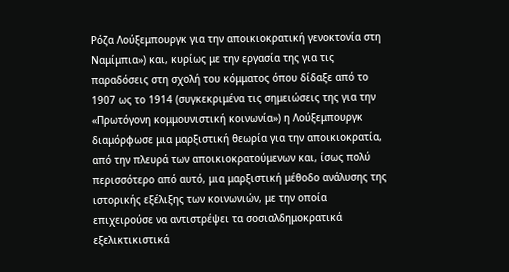Ρόζα Λούξεμπουργκ για την αποικιοκρατική γενοκτονία στη Ναμίμπια») και, κυρίως με την εργασία της για τις παραδόσεις στη σχολή του κόμματος όπου δίδαξε από το 1907 ως το 1914 (συγκεκριμένα τις σημειώσεις της για την «Πρωτόγονη κομμουνιστική κοινωνία») η Λούξεμπουργκ διαμόρφωσε μια μαρξιστική θεωρία για την αποικιοκρατία, από την πλευρά των αποικιοκρατούμενων και, ίσως πολύ περισσότερο από αυτό, μια μαρξιστική μέθοδο ανάλυσης της ιστορικής εξέλιξης των κοινωνιών, με την οποία επιχειρούσε να αντιστρέψει τα σοσιαλδημοκρατικά εξελικτικιστικά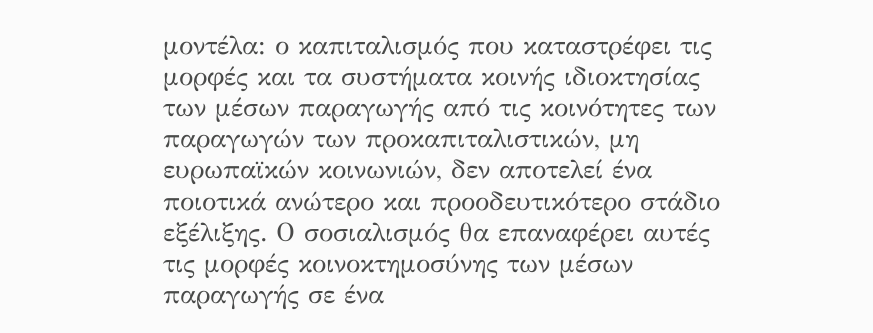μοντέλα: ο καπιταλισμός που καταστρέφει τις μορφές και τα συστήματα κοινής ιδιοκτησίας των μέσων παραγωγής από τις κοινότητες των παραγωγών των προκαπιταλιστικών, μη ευρωπαϊκών κοινωνιών, δεν αποτελεί ένα ποιοτικά ανώτερο και προοδευτικότερο στάδιο εξέλιξης. Ο σοσιαλισμός θα επαναφέρει αυτές τις μορφές κοινοκτημοσύνης των μέσων παραγωγής σε ένα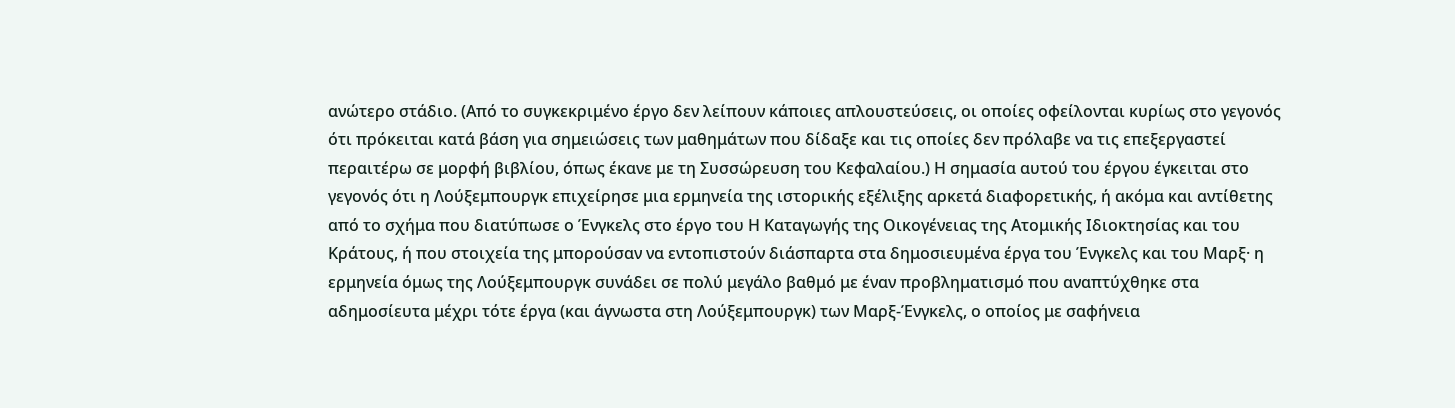ανώτερο στάδιο. (Από το συγκεκριμένο έργο δεν λείπουν κάποιες απλουστεύσεις, οι οποίες οφείλονται κυρίως στο γεγονός ότι πρόκειται κατά βάση για σημειώσεις των μαθημάτων που δίδαξε και τις οποίες δεν πρόλαβε να τις επεξεργαστεί περαιτέρω σε μορφή βιβλίου, όπως έκανε με τη Συσσώρευση του Κεφαλαίου.) Η σημασία αυτού του έργου έγκειται στο γεγονός ότι η Λούξεμπουργκ επιχείρησε μια ερμηνεία της ιστορικής εξέλιξης αρκετά διαφορετικής, ή ακόμα και αντίθετης από το σχήμα που διατύπωσε ο Ένγκελς στο έργο του Η Καταγωγής της Οικογένειας της Ατομικής Ιδιοκτησίας και του Κράτους, ή που στοιχεία της μπορούσαν να εντοπιστούν διάσπαρτα στα δημοσιευμένα έργα του Ένγκελς και του Μαρξ· η ερμηνεία όμως της Λούξεμπουργκ συνάδει σε πολύ μεγάλο βαθμό με έναν προβληματισμό που αναπτύχθηκε στα αδημοσίευτα μέχρι τότε έργα (και άγνωστα στη Λούξεμπουργκ) των Μαρξ-Ένγκελς, ο οποίος με σαφήνεια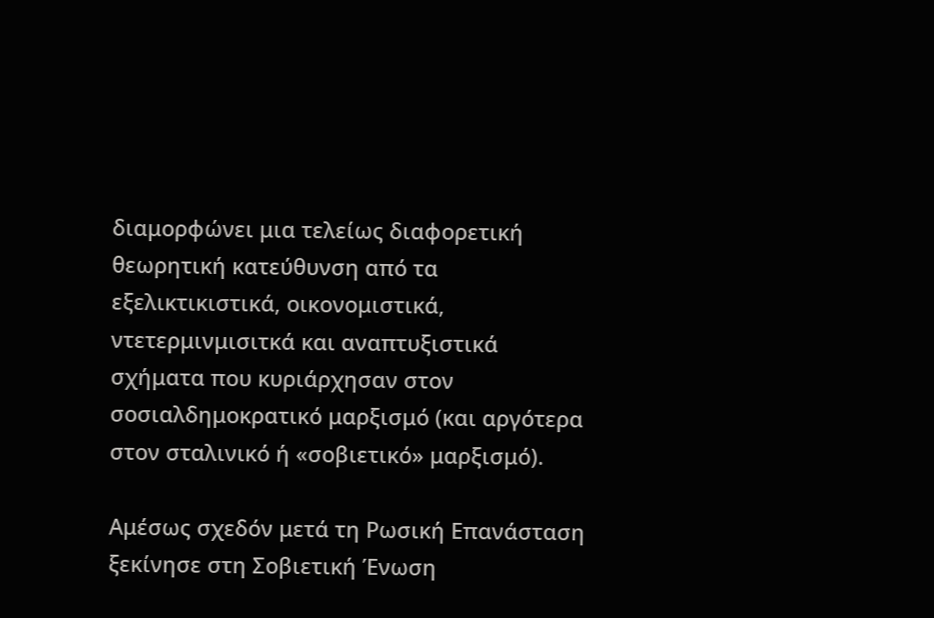διαμορφώνει μια τελείως διαφορετική θεωρητική κατεύθυνση από τα εξελικτικιστικά, οικονομιστικά, ντετερμινμισιτκά και αναπτυξιστικά σχήματα που κυριάρχησαν στον σοσιαλδημοκρατικό μαρξισμό (και αργότερα στον σταλινικό ή «σοβιετικό» μαρξισμό).

Αμέσως σχεδόν μετά τη Ρωσική Επανάσταση ξεκίνησε στη Σοβιετική Ένωση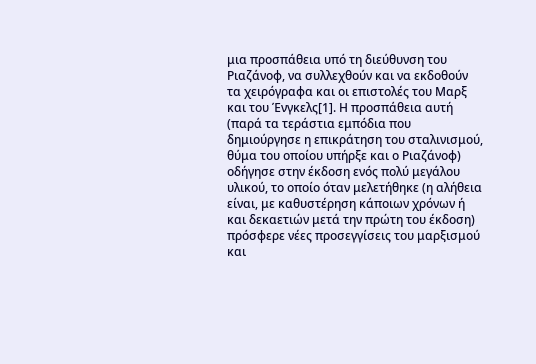μια προσπάθεια υπό τη διεύθυνση του Ριαζάνοφ, να συλλεχθούν και να εκδοθούν τα χειρόγραφα και οι επιστολές του Μαρξ και του Ένγκελς[1]. Η προσπάθεια αυτή (παρά τα τεράστια εμπόδια που δημιούργησε η επικράτηση του σταλινισμού, θύμα του οποίου υπήρξε και ο Ριαζάνοφ) οδήγησε στην έκδοση ενός πολύ μεγάλου υλικού, το οποίο όταν μελετήθηκε (η αλήθεια είναι, με καθυστέρηση κάποιων χρόνων ή και δεκαετιών μετά την πρώτη του έκδοση) πρόσφερε νέες προσεγγίσεις του μαρξισμού και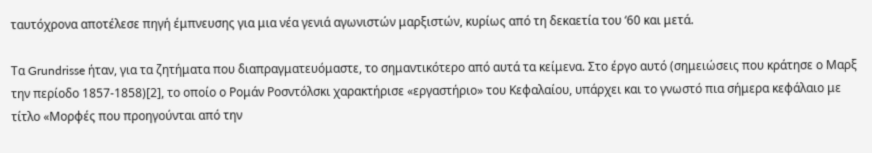ταυτόχρονα αποτέλεσε πηγή έμπνευσης για μια νέα γενιά αγωνιστών μαρξιστών, κυρίως από τη δεκαετία του ‘60 και μετά.

Τα Grundrisse ήταν, για τα ζητήματα που διαπραγματευόμαστε, το σημαντικότερο από αυτά τα κείμενα. Στο έργο αυτό (σημειώσεις που κράτησε ο Μαρξ την περίοδο 1857-1858)[2], το οποίο ο Ρομάν Ροσντόλσκι χαρακτήρισε «εργαστήριο» του Κεφαλαίου, υπάρχει και το γνωστό πια σήμερα κεφάλαιο με τίτλο «Μορφές που προηγούνται από την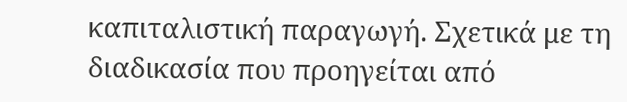καπιταλιστική παραγωγή. Σχετικά με τη διαδικασία που προηγείται από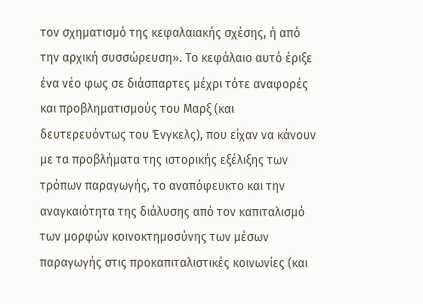τον σχηματισμό της κεφαλαιακής σχέσης, ή από την αρχική συσσώρευση». Το κεφάλαιο αυτό έριξε ένα νέο φως σε διάσπαρτες μέχρι τότε αναφορές και προβληματισμούς του Μαρξ (και δευτερευόντως του Ένγκελς), που είχαν να κάνουν με τα προβλήματα της ιστορικής εξέλιξης των τρόπων παραγωγής, το αναπόφευκτο και την αναγκαιότητα της διάλυσης από τον καπιταλισμό των μορφών κοινοκτημοσύνης των μέσων παραγωγής στις προκαπιταλιστικές κοινωνίες (και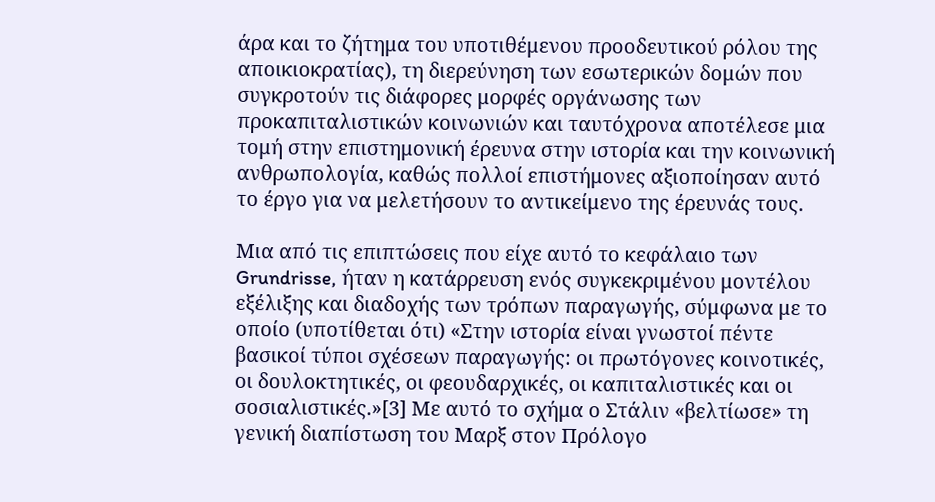άρα και το ζήτημα του υποτιθέμενου προοδευτικού ρόλου της αποικιοκρατίας), τη διερεύνηση των εσωτερικών δομών που συγκροτούν τις διάφορες μορφές οργάνωσης των προκαπιταλιστικών κοινωνιών και ταυτόχρονα αποτέλεσε μια τομή στην επιστημονική έρευνα στην ιστορία και την κοινωνική ανθρωπολογία, καθώς πολλοί επιστήμονες αξιοποίησαν αυτό το έργο για να μελετήσουν το αντικείμενο της έρευνάς τους.

Μια από τις επιπτώσεις που είχε αυτό το κεφάλαιο των Grundrisse, ήταν η κατάρρευση ενός συγκεκριμένου μοντέλου εξέλιξης και διαδοχής των τρόπων παραγωγής, σύμφωνα με το οποίο (υποτίθεται ότι) «Στην ιστορία είναι γνωστοί πέντε βασικοί τύποι σχέσεων παραγωγής: οι πρωτόγονες κοινοτικές, οι δουλοκτητικές, οι φεουδαρχικές, οι καπιταλιστικές και οι σοσιαλιστικές.»[3] Με αυτό το σχήμα ο Στάλιν «βελτίωσε» τη γενική διαπίστωση του Μαρξ στον Πρόλογο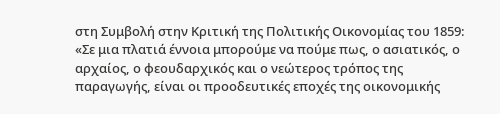στη Συμβολή στην Κριτική της Πολιτικής Οικονομίας του 1859: «Σε μια πλατιά έννοια μπορούμε να πούμε πως, ο ασιατικός, ο αρχαίος, ο φεουδαρχικός και ο νεώτερος τρόπος της παραγωγής, είναι οι προοδευτικές εποχές της οικονομικής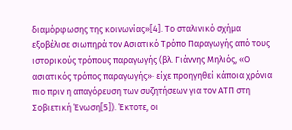διαμόρφωσης της κοινωνίας»[4]. Το σταλινικό σχήμα εξοβέλισε σιωπηρά τον Ασιατικό Τρόπο Παραγωγής από τους ιστορικούς τρόπους παραγωγής (βλ. Γιάννης Μηλιός, «Ο ασιατικός τρόπος παραγωγής»· είχε προηγηθεί κάποια χρόνια πιο πριν η απαγόρευση των συζητήσεων για τον ΑΤΠ στη Σοβιετική Ένωση[5]). Έκτοτε, οι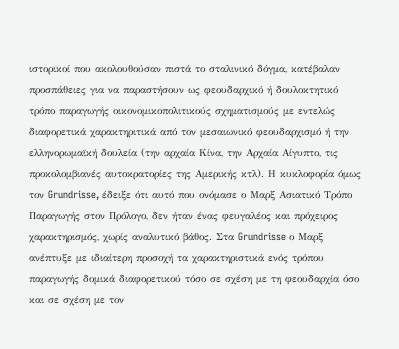ιστορικοί που ακολουθούσαν πιστά το σταλινικό δόγμα, κατέβαλαν προσπάθειες για να παραστήσουν ως φεουδαρχικό ή δουλοκτητικό τρόπο παραγωγής οικονομικοπολιτικούς σχηματισμούς με εντελώς διαφορετικά χαρακτηριτικά από τον μεσαιωνικό φεουδαρχισμό ή την ελληνορωμαϊκή δουλεία (την αρχαία Κίνα, την Αρχαία Αίγυπτο, τις προκολομβιανές αυτοκρατορίες της Αμερικής κτλ). Η κυκλοφορία όμως τον Grundrisse, έδειξε ότι αυτό που ονόμασε ο Μαρξ Ασιατικό Τρόπο Παραγωγής στον Πρόλογο, δεν ήταν ένας φευγαλέος και πρόχειρος χαρακτηρισμός, χωρίς αναλυτικό βάθος. Στα Grundrisse ο Μαρξ ανέπτυξε με ιδιαίτερη προσοχή τα χαρακτηριστικά ενός τρόπου παραγωγής δομικά διαφορετικού τόσο σε σχέση με τη φεουδαρχία όσο και σε σχέση με τον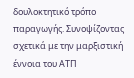δουλοκτητικό τρόπο παραγωγής. Συνοψίζοντας σχετικά με την μαρξιστική έννοια του ΑΤΠ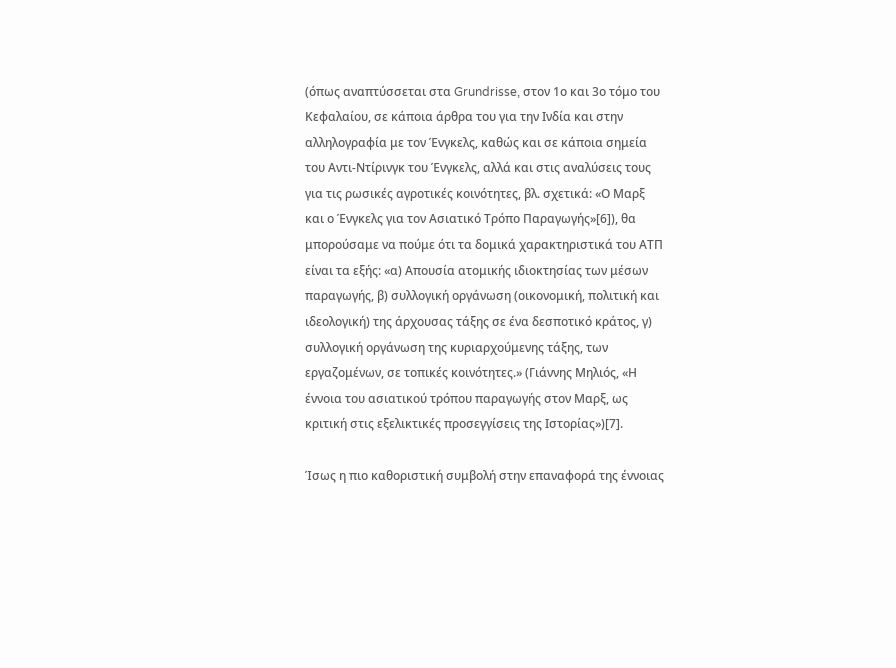(όπως αναπτύσσεται στα Grundrisse, στον 1ο και 3ο τόμο του Κεφαλαίου, σε κάποια άρθρα του για την Ινδία και στην αλληλογραφία με τον Ένγκελς, καθώς και σε κάποια σημεία του Αντι-Ντίρινγκ του Ένγκελς, αλλά και στις αναλύσεις τους για τις ρωσικές αγροτικές κοινότητες, βλ. σχετικά: «Ο Μαρξ και ο Ένγκελς για τον Ασιατικό Τρόπο Παραγωγής»[6]), θα μπορούσαμε να πούμε ότι τα δομικά χαρακτηριστικά του ΑΤΠ είναι τα εξής: «α) Απουσία ατομικής ιδιοκτησίας των μέσων παραγωγής, β) συλλογική οργάνωση (οικονομική, πολιτική και ιδεολογική) της άρχουσας τάξης σε ένα δεσποτικό κράτος, γ) συλλογική οργάνωση της κυριαρχούμενης τάξης, των εργαζομένων, σε τοπικές κοινότητες.» (Γιάννης Μηλιός, «Η έννοια του ασιατικού τρόπου παραγωγής στον Μαρξ, ως κριτική στις εξελικτικές προσεγγίσεις της Ιστορίας»)[7].

Ίσως η πιο καθοριστική συμβολή στην επαναφορά της έννοιας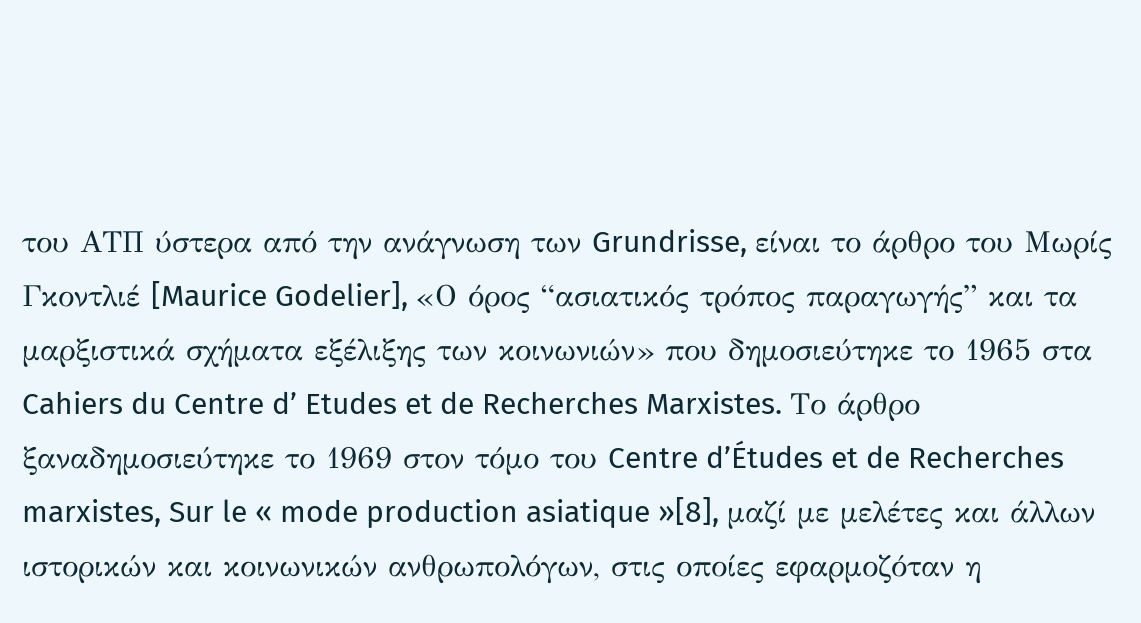του ΑΤΠ ύστερα από την ανάγνωση των Grundrisse, είναι το άρθρο του Μωρίς Γκοντλιέ [Maurice Godelier], «Ο όρος “ασιατικός τρόπος παραγωγής” και τα μαρξιστικά σχήματα εξέλιξης των κοινωνιών» που δημοσιεύτηκε το 1965 στα Cahiers du Centre d’ Etudes et de Recherches Marxistes. Το άρθρο ξαναδημοσιεύτηκε το 1969 στον τόμο του Centre d’Études et de Recherches marxistes, Sur le « mode production asiatique »[8], μαζί με μελέτες και άλλων ιστορικών και κοινωνικών ανθρωπολόγων, στις οποίες εφαρμοζόταν η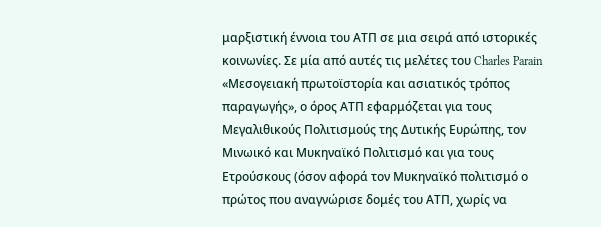μαρξιστική έννοια του ΑΤΠ σε μια σειρά από ιστορικές κοινωνίες. Σε μία από αυτές τις μελέτες του Charles Parain «Μεσογειακή πρωτοϊστορία και ασιατικός τρόπος παραγωγής», ο όρος ΑΤΠ εφαρμόζεται για τους Μεγαλιθικούς Πολιτισμούς της Δυτικής Ευρώπης, τον Μινωικό και Μυκηναϊκό Πολιτισμό και για τους Ετρούσκους (όσον αφορά τον Μυκηναϊκό πολιτισμό ο πρώτος που αναγνώρισε δομές του ΑΤΠ, χωρίς να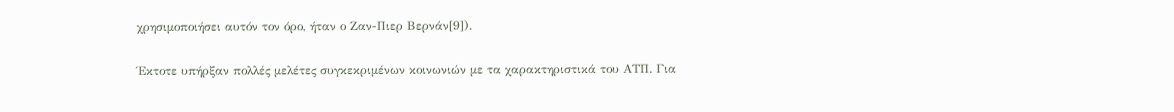χρησιμοποιήσει αυτόν τον όρο, ήταν ο Ζαν-Πιερ Βερνάν[9]).

Έκτοτε υπήρξαν πολλές μελέτες συγκεκριμένων κοινωνιών με τα χαρακτηριστικά του ΑΤΠ. Για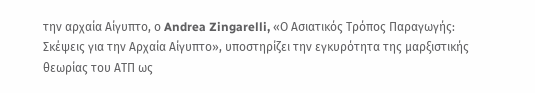την αρχαία Αίγυπτο, ο Andrea Zingarelli, «Ο Ασιατικός Τρόπος Παραγωγής: Σκέψεις για την Αρχαία Αίγυπτο», υποστηρίζει την εγκυρότητα της μαρξιστικής θεωρίας του ΑΤΠ ως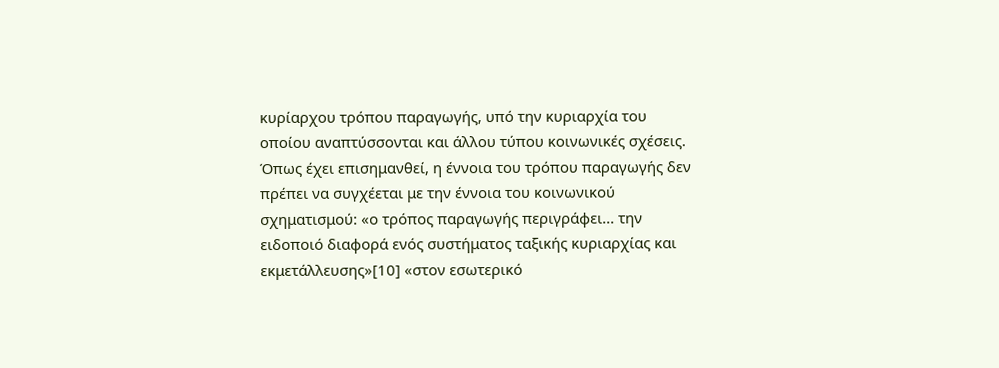κυρίαρχου τρόπου παραγωγής, υπό την κυριαρχία του οποίου αναπτύσσονται και άλλου τύπου κοινωνικές σχέσεις. Όπως έχει επισημανθεί, η έννοια του τρόπου παραγωγής δεν πρέπει να συγχέεται με την έννοια του κοινωνικού σχηματισμού: «ο τρόπος παραγωγής περιγράφει... την ειδοποιό διαφορά ενός συστήματος ταξικής κυριαρχίας και εκμετάλλευσης»[10] «στον εσωτερικό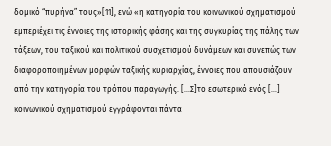δομικό “πυρήνα” τους»[11], ενώ «η κατηγορία του κοινωνικού σχηματισμού εμπεριέχει τις έννοιες της ιστορικής φάσης και της συγκυρίας της πάλης των τάξεων, του ταξικού και πολιτικού συσχετισμού δυνάμεων και συνεπώς των διαφοροποιημένων μορφών ταξικής κυριαρχίας, έννοιες που απουσιάζουν από την κατηγορία του τρόπου παραγωγής. […Σ]το εσωτερικό ενός […] κοινωνικού σχηματισμού εγγράφονται πάντα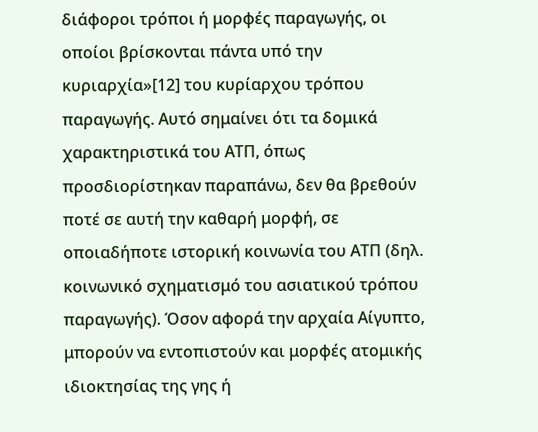διάφοροι τρόποι ή μορφές παραγωγής, οι οποίοι βρίσκονται πάντα υπό την κυριαρχία»[12] του κυρίαρχου τρόπου παραγωγής. Αυτό σημαίνει ότι τα δομικά χαρακτηριστικά του ΑΤΠ, όπως προσδιορίστηκαν παραπάνω, δεν θα βρεθούν ποτέ σε αυτή την καθαρή μορφή, σε οποιαδήποτε ιστορική κοινωνία του ΑΤΠ (δηλ. κοινωνικό σχηματισμό του ασιατικού τρόπου παραγωγής). Όσον αφορά την αρχαία Αίγυπτο, μπορούν να εντοπιστούν και μορφές ατομικής ιδιοκτησίας της γης ή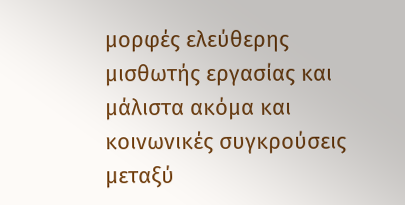μορφές ελεύθερης μισθωτής εργασίας και μάλιστα ακόμα και κοινωνικές συγκρούσεις μεταξύ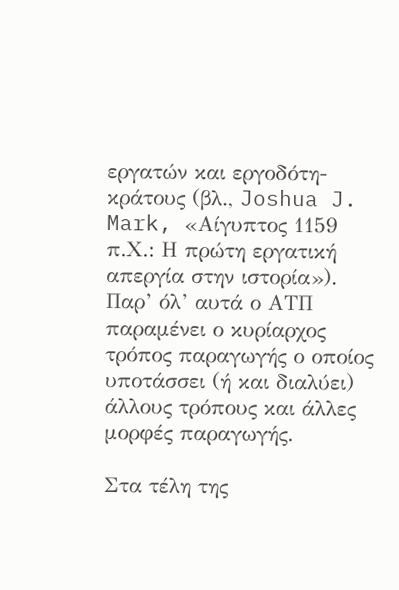εργατών και εργοδότη-κράτους (βλ., Joshua J. Mark, «Αίγυπτος 1159 π.Χ.: Η πρώτη εργατική απεργία στην ιστορία»). Παρ’ όλ’ αυτά ο ΑΤΠ παραμένει ο κυρίαρχος τρόπος παραγωγής ο οποίος υποτάσσει (ή και διαλύει) άλλους τρόπους και άλλες μορφές παραγωγής.

Στα τέλη της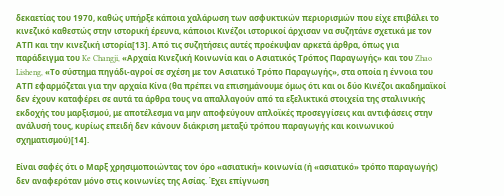δεκαετίας του 1970, καθώς υπήρξε κάποια χαλάρωση των ασφυκτικών περιορισμών που είχε επιβάλει το κινεζικό καθεστώς στην ιστορική έρευνα, κάποιοι Κινέζοι ιστορικοί άρχισαν να συζητάνε σχετικά με τον ΑΤΠ και την κινεζική ιστορία[13]. Από τις συζητήσεις αυτές προέκυψαν αρκετά άρθρα, όπως για παράδειγμα του Ke Changji, «Αρχαία Κινεζική Κοινωνία και ο Ασιατικός Τρόπος Παραγωγής» και του Zhao Lisheng, «Το σύστημα πηγάδι-αγροί σε σχέση με τον Ασιατικό Τρόπο Παραγωγής», στα οποία η έννοια του ΑΤΠ εφαρμόζεται για την αρχαία Κίνα (θα πρέπει να επισημάνουμε όμως ότι και οι δύο Κινέζοι ακαδημαϊκοί δεν έχουν καταφέρει σε αυτά τα άρθρα τους να απαλλαγούν από τα εξελικτικά στοιχεία της σταλινικής εκδοχής του μαρξισμού, με αποτέλεσμα να μην αποφεύγουν απλοϊκές προσεγγίσεις και αντιφάσεις στην ανάλυσή τους, κυρίως επειδή δεν κάνουν διάκριση μεταξύ τρόπου παραγωγής και κοινωνικού σχηματισμού)[14].

Είναι σαφές ότι ο Μαρξ χρησιμοποιώντας τον όρο «ασιατική» κοινωνία (ή «ασιατικό» τρόπο παραγωγής) δεν αναφερόταν μόνο στις κοινωνίες της Ασίας. Έχει επίγνωση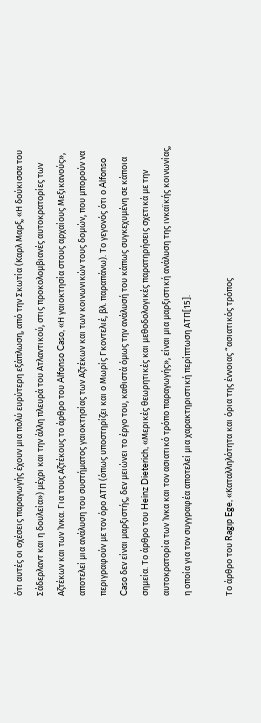ότι αυτές οι σχέσεις παραγωγής έχουν μια πολύ ευρύτερη εξάπλωση, από την Σκωτία (Καρλ Μαρξ, «Η δούκισσα του Σάδερλαντ και η δουλεία») μέχρι και την άλλη πλευρά του Ατλαντικού, στις προκολομβιανές αυτοκρατορίες των Αζτέκων και των Ίνκα. Για τους Αζτέκους το άρθρο του Alfonso Caso, «Η γαιοκτησία στους αρχαίους Μεξικανούς», αποτελεί μια ανάλυση του συστήματος γαιοκτησίας των Αζτέκων και των κοινωνικών τους δομών, που μπορούν να περιγραφούν με τον όρο ΑΤΠ (όπως υποστηρίζει και ο Μωρίς Γκοντελιέ, βλ. παραπάνω). Το γεγονός ότι ο Alfonso Caso δεν είναι μαρξιστής, δεν μειώνει το έργο του, καθιστά όμως την ανάλυσή του κάπως συγκεχυμένη σε κάποια σημεία. Το άρθρο του Heinz Dieterich, «Μερικές θεωρητικές και μεθοδολογικές παρατηρήσεις σχετικά με την αυτοκρατορία των Ίνκα και τον ασιατικό τρόπο παραγωγής», είναι μια μαρξιστική ανάλυση της ινκαϊκής κοινωνίας, η οποία για τον συγγραφέα αποτελεί μια χαρακτηριστική περίπτωση ΑΤΠ[15].

Το άρθρο του Ragıp Ege, «Καταλληλότητα και όρια της έννοιας “ασιατικός τρόπος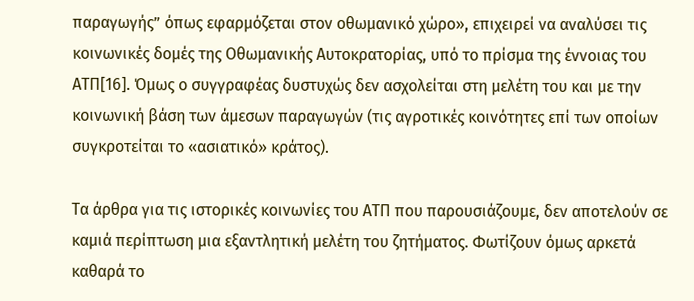παραγωγής” όπως εφαρμόζεται στον οθωμανικό χώρο», επιχειρεί να αναλύσει τις κοινωνικές δομές της Οθωμανικής Αυτοκρατορίας, υπό το πρίσμα της έννοιας του ΑΤΠ[16]. Όμως ο συγγραφέας δυστυχώς δεν ασχολείται στη μελέτη του και με την κοινωνική βάση των άμεσων παραγωγών (τις αγροτικές κοινότητες επί των οποίων συγκροτείται το «ασιατικό» κράτος).

Τα άρθρα για τις ιστορικές κοινωνίες του ΑΤΠ που παρουσιάζουμε, δεν αποτελούν σε καμιά περίπτωση μια εξαντλητική μελέτη του ζητήματος. Φωτίζουν όμως αρκετά καθαρά το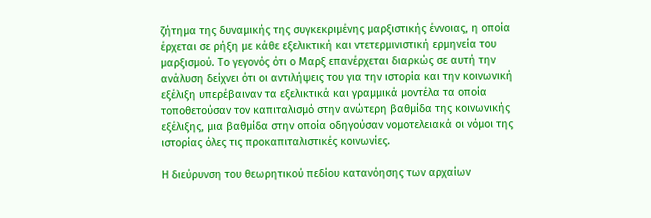ζήτημα της δυναμικής της συγκεκριμένης μαρξιστικής έννοιας, η οποία έρχεται σε ρήξη με κάθε εξελικτική και ντετερμινιστική ερμηνεία του μαρξισμού. Το γεγονός ότι ο Μαρξ επανέρχεται διαρκώς σε αυτή την ανάλυση δείχνει ότι οι αντιλήψεις του για την ιστορία και την κοινωνική εξέλιξη υπερέβαιναν τα εξελικτικά και γραμμικά μοντέλα τα οποία τοποθετούσαν τον καπιταλισμό στην ανώτερη βαθμίδα της κοινωνικής εξέλιξης, μια βαθμίδα στην οποία οδηγούσαν νομοτελειακά οι νόμοι της ιστορίας όλες τις προκαπιταλιστικές κοινωνίες.

Η διεύρυνση του θεωρητικού πεδίου κατανόησης των αρχαίων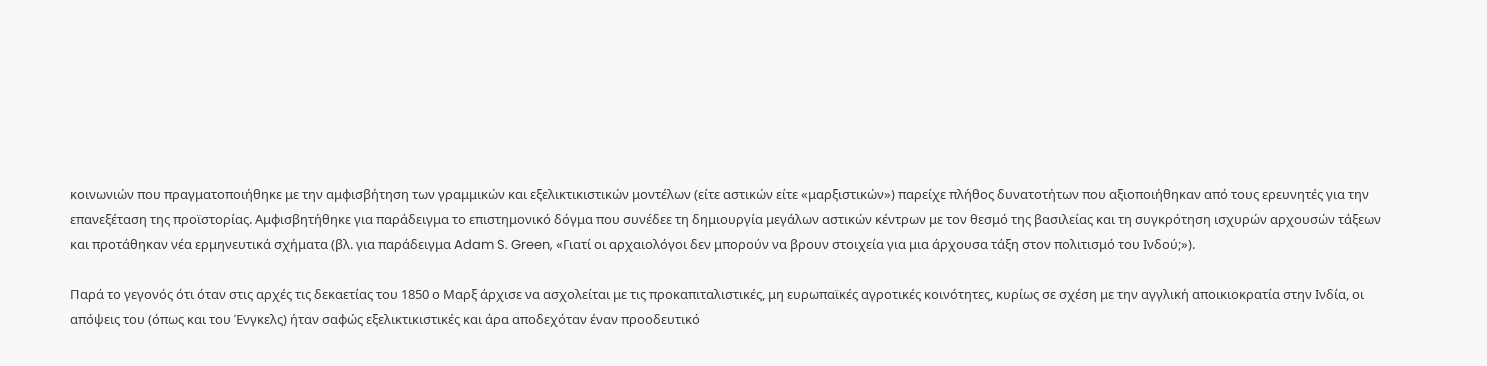κοινωνιών που πραγματοποιήθηκε με την αμφισβήτηση των γραμμικών και εξελικτικιστικών μοντέλων (είτε αστικών είτε «μαρξιστικών») παρείχε πλήθος δυνατοτήτων που αξιοποιήθηκαν από τους ερευνητές για την επανεξέταση της προϊστορίας. Αμφισβητήθηκε για παράδειγμα το επιστημονικό δόγμα που συνέδεε τη δημιουργία μεγάλων αστικών κέντρων με τον θεσμό της βασιλείας και τη συγκρότηση ισχυρών αρχουσών τάξεων και προτάθηκαν νέα ερμηνευτικά σχήματα (βλ. για παράδειγμα Adam S. Green, «Γιατί οι αρχαιολόγοι δεν μπορούν να βρουν στοιχεία για μια άρχουσα τάξη στον πολιτισμό του Ινδού;»).

Παρά το γεγονός ότι όταν στις αρχές τις δεκαετίας του 1850 ο Μαρξ άρχισε να ασχολείται με τις προκαπιταλιστικές, μη ευρωπαϊκές αγροτικές κοινότητες, κυρίως σε σχέση με την αγγλική αποικιοκρατία στην Ινδία, οι απόψεις του (όπως και του Ένγκελς) ήταν σαφώς εξελικτικιστικές και άρα αποδεχόταν έναν προοδευτικό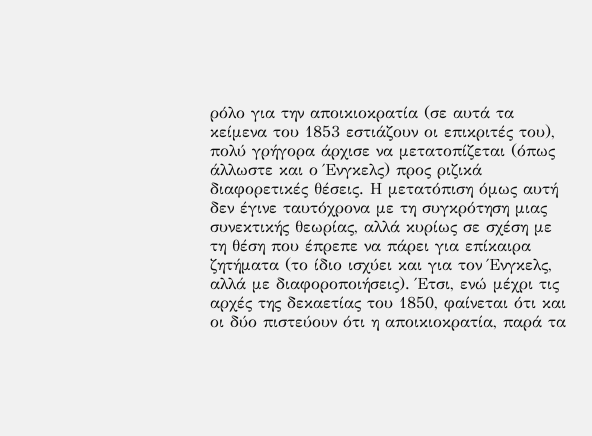ρόλο για την αποικιοκρατία (σε αυτά τα κείμενα του 1853 εστιάζουν οι επικριτές του), πολύ γρήγορα άρχισε να μετατοπίζεται (όπως άλλωστε και ο Ένγκελς) προς ριζικά διαφορετικές θέσεις. Η μετατόπιση όμως αυτή δεν έγινε ταυτόχρονα με τη συγκρότηση μιας συνεκτικής θεωρίας, αλλά κυρίως σε σχέση με τη θέση που έπρεπε να πάρει για επίκαιρα ζητήματα (το ίδιο ισχύει και για τον Ένγκελς, αλλά με διαφοροποιήσεις). Έτσι, ενώ μέχρι τις αρχές της δεκαετίας του 1850, φαίνεται ότι και οι δύο πιστεύουν ότι η αποικιοκρατία, παρά τα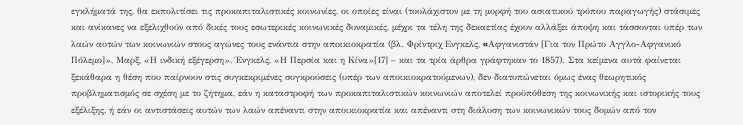εγκλήματά της, θα εκπολιτίσει τις προκαπιταλιστικές κοινωνίες, οι οποίες είναι (τουλάχιστον με τη μορφή του ασιατικού τρόπου παραγωγής) στάσιμες και ανίκανες να εξελιχθούν από δικές τους εσωτερικές κοινωνικές δυναμικές, μέχρι τα τέλη της δεκαετίας έχουν αλλάξει άποψη και τάσσονται υπέρ των λαών αυτών των κοινωνιών στους αγώνες τους ενάντια στην αποικιοκρατία (βλ. Φρίντριχ Ενγκελς, «Aφγανιστάν [Για τον Πρώτο Αγγλο-Αφγανικό Πόλεμο]», Μαρξ, «Η ινδική εξέγερση», Ένγκελς, «Η Περσία και η Κίνα»[17] – και τα τρία άρθρα γράφτηκαν το 1857). Στα κείμενα αυτά φαίνεται ξεκάθαρα η θέση που παίρνουν στις συγκεκριμένες συγκρούσεις (υπέρ των αποικιοκρατούμενων), δεν διατυπώνεται όμως ένας θεωρητικός προβληματισμός σε σχέση με το ζήτημα, εάν η καταστροφή των προκαπιταλιστικών κοινωνιών αποτελεί προϋπόθεση της κοινωνικής και ιστορικής τους εξέλιξης, ή εάν οι αντιστάσεις αυτών των λαών απέναντι στην αποικιοκρατία και απέναντι στη διάλυση των κοινωνικών τους δομών από τον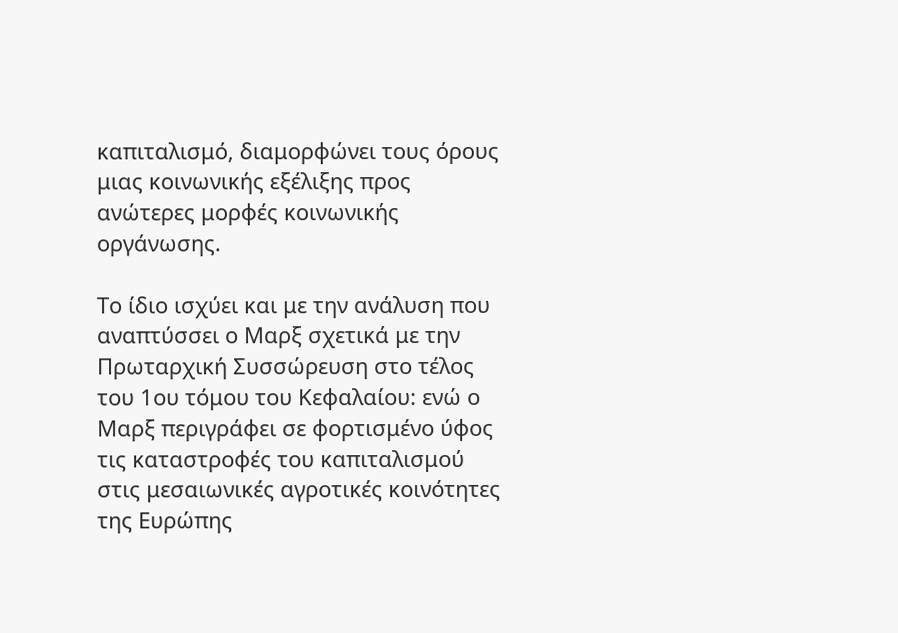καπιταλισμό, διαμορφώνει τους όρους μιας κοινωνικής εξέλιξης προς ανώτερες μορφές κοινωνικής οργάνωσης.

Το ίδιο ισχύει και με την ανάλυση που αναπτύσσει ο Μαρξ σχετικά με την Πρωταρχική Συσσώρευση στο τέλος του 1ου τόμου του Κεφαλαίου: ενώ ο Μαρξ περιγράφει σε φορτισμένο ύφος τις καταστροφές του καπιταλισμού στις μεσαιωνικές αγροτικές κοινότητες της Ευρώπης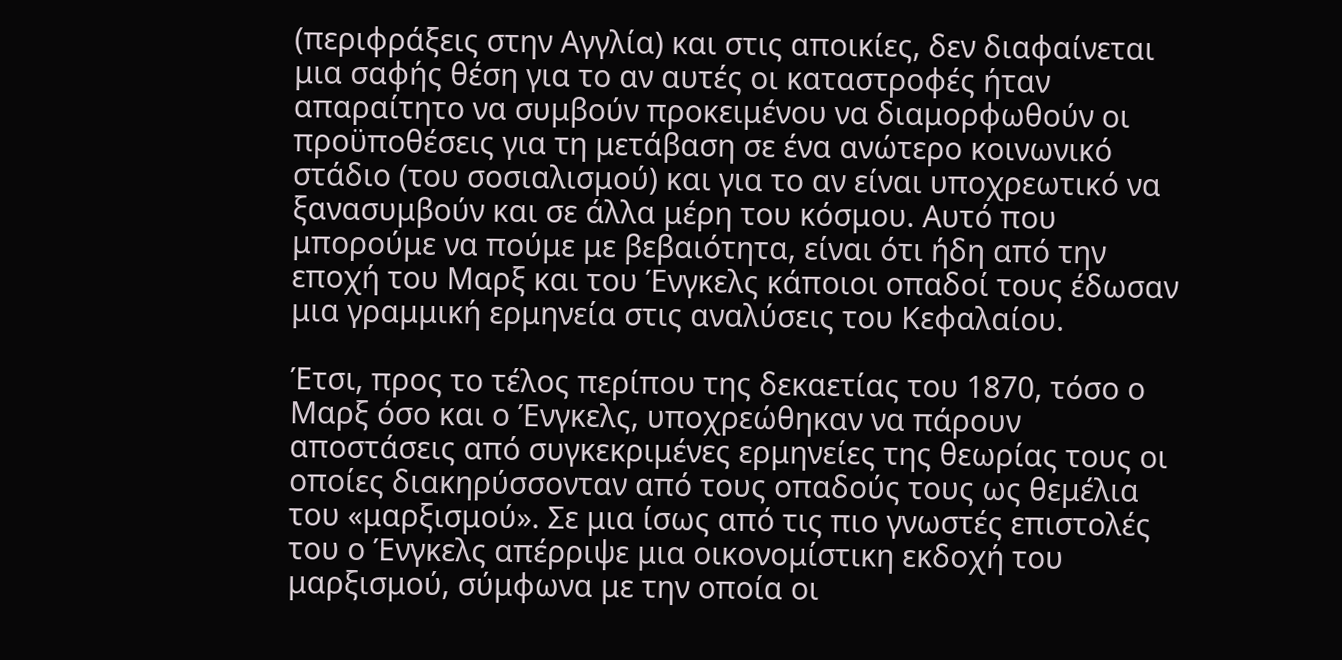(περιφράξεις στην Αγγλία) και στις αποικίες, δεν διαφαίνεται μια σαφής θέση για το αν αυτές οι καταστροφές ήταν απαραίτητο να συμβούν προκειμένου να διαμορφωθούν οι προϋποθέσεις για τη μετάβαση σε ένα ανώτερο κοινωνικό στάδιο (του σοσιαλισμού) και για το αν είναι υποχρεωτικό να ξανασυμβούν και σε άλλα μέρη του κόσμου. Αυτό που μπορούμε να πούμε με βεβαιότητα, είναι ότι ήδη από την εποχή του Μαρξ και του Ένγκελς κάποιοι οπαδοί τους έδωσαν μια γραμμική ερμηνεία στις αναλύσεις του Κεφαλαίου.

Έτσι, προς το τέλος περίπου της δεκαετίας του 1870, τόσο ο Μαρξ όσο και ο Ένγκελς, υποχρεώθηκαν να πάρουν αποστάσεις από συγκεκριμένες ερμηνείες της θεωρίας τους οι οποίες διακηρύσσονταν από τους οπαδούς τους ως θεμέλια του «μαρξισμού». Σε μια ίσως από τις πιο γνωστές επιστολές του ο Ένγκελς απέρριψε μια οικονομίστικη εκδοχή του μαρξισμού, σύμφωνα με την οποία οι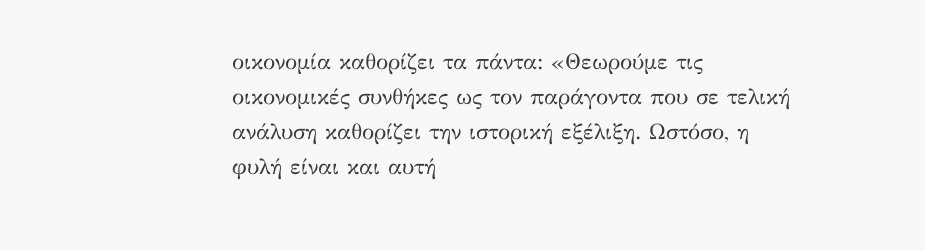οικονομία καθορίζει τα πάντα: «Θεωρούμε τις οικονομικές συνθήκες ως τον παράγοντα που σε τελική ανάλυση καθορίζει την ιστορική εξέλιξη. Ωστόσο, η φυλή είναι και αυτή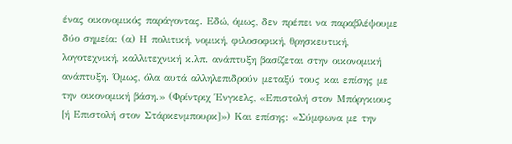ένας οικονομικός παράγοντας. Εδώ, όμως, δεν πρέπει να παραβλέψουμε δύο σημεία: (α) Η πολιτική, νομική, φιλοσοφική, θρησκευτική, λογοτεχνική, καλλιτεχνική κ.λπ. ανάπτυξη βασίζεται στην οικονομική ανάπτυξη. Όμως, όλα αυτά αλληλεπιδρούν μεταξύ τους και επίσης με την οικονομική βάση.» (Φρίντριχ Ένγκελς, «Επιστολή στον Μπόργκιους [ή Επιστολή στον Στάρκενμπουρκ]») Και επίσης: «Σύμφωνα με την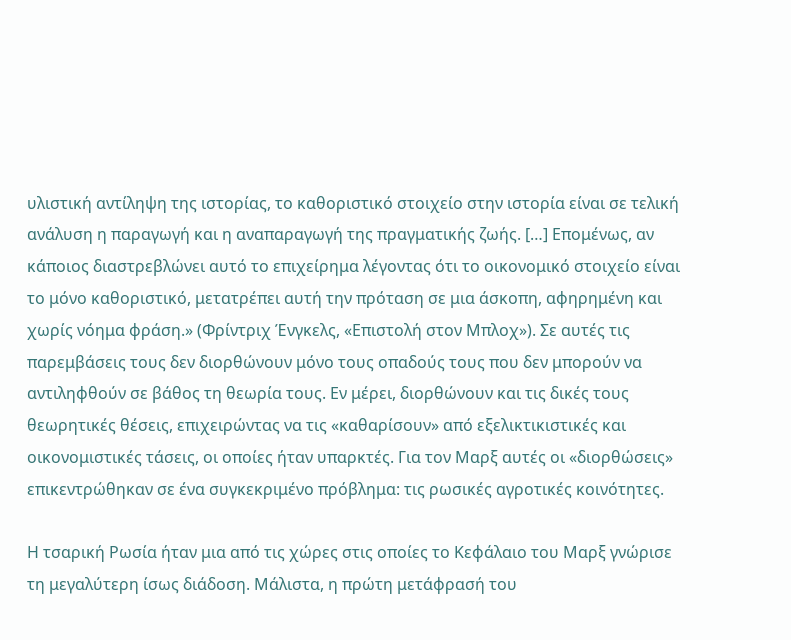υλιστική αντίληψη της ιστορίας, το καθοριστικό στοιχείο στην ιστορία είναι σε τελική ανάλυση η παραγωγή και η αναπαραγωγή της πραγματικής ζωής. […] Επομένως, αν κάποιος διαστρεβλώνει αυτό το επιχείρημα λέγοντας ότι το οικονομικό στοιχείο είναι το μόνο καθοριστικό, μετατρέπει αυτή την πρόταση σε μια άσκοπη, αφηρημένη και χωρίς νόημα φράση.» (Φρίντριχ Ένγκελς, «Επιστολή στον Μπλοχ»). Σε αυτές τις παρεμβάσεις τους δεν διορθώνουν μόνο τους οπαδούς τους που δεν μπορούν να αντιληφθούν σε βάθος τη θεωρία τους. Εν μέρει, διορθώνουν και τις δικές τους θεωρητικές θέσεις, επιχειρώντας να τις «καθαρίσουν» από εξελικτικιστικές και οικονομιστικές τάσεις, οι οποίες ήταν υπαρκτές. Για τον Μαρξ αυτές οι «διορθώσεις» επικεντρώθηκαν σε ένα συγκεκριμένο πρόβλημα: τις ρωσικές αγροτικές κοινότητες.

Η τσαρική Ρωσία ήταν μια από τις χώρες στις οποίες το Κεφάλαιο του Μαρξ γνώρισε τη μεγαλύτερη ίσως διάδοση. Μάλιστα, η πρώτη μετάφρασή του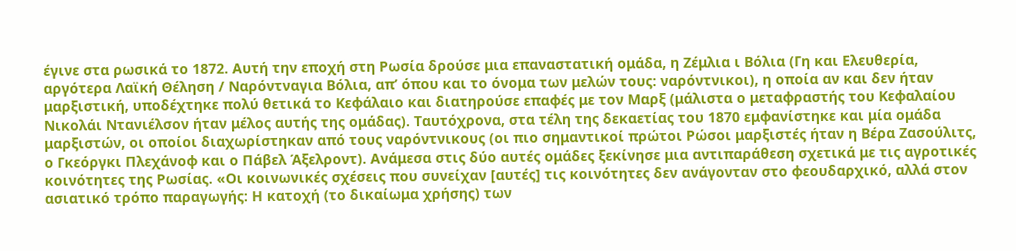έγινε στα ρωσικά το 1872. Αυτή την εποχή στη Ρωσία δρούσε μια επαναστατική ομάδα, η Ζέμλια ι Βόλια (Γη και Ελευθερία, αργότερα Λαϊκή Θέληση / Ναρόντναγια Βόλια, απ’ όπου και το όνομα των μελών τους: ναρόντνικοι), η οποία αν και δεν ήταν μαρξιστική, υποδέχτηκε πολύ θετικά το Κεφάλαιο και διατηρούσε επαφές με τον Μαρξ (μάλιστα ο μεταφραστής του Κεφαλαίου Νικολάι Ντανιέλσον ήταν μέλος αυτής της ομάδας). Ταυτόχρονα, στα τέλη της δεκαετίας του 1870 εμφανίστηκε και μία ομάδα μαρξιστών, οι οποίοι διαχωρίστηκαν από τους ναρόντνικους (οι πιο σημαντικοί πρώτοι Ρώσοι μαρξιστές ήταν η Βέρα Ζασούλιτς, ο Γκεόργκι Πλεχάνοφ και ο Πάβελ Άξελροντ). Ανάμεσα στις δύο αυτές ομάδες ξεκίνησε μια αντιπαράθεση σχετικά με τις αγροτικές κοινότητες της Ρωσίας. «Οι κοινωνικές σχέσεις που συνείχαν [αυτές] τις κοινότητες δεν ανάγονταν στο φεουδαρχικό, αλλά στον ασιατικό τρόπο παραγωγής: Η κατοχή (το δικαίωμα χρήσης) των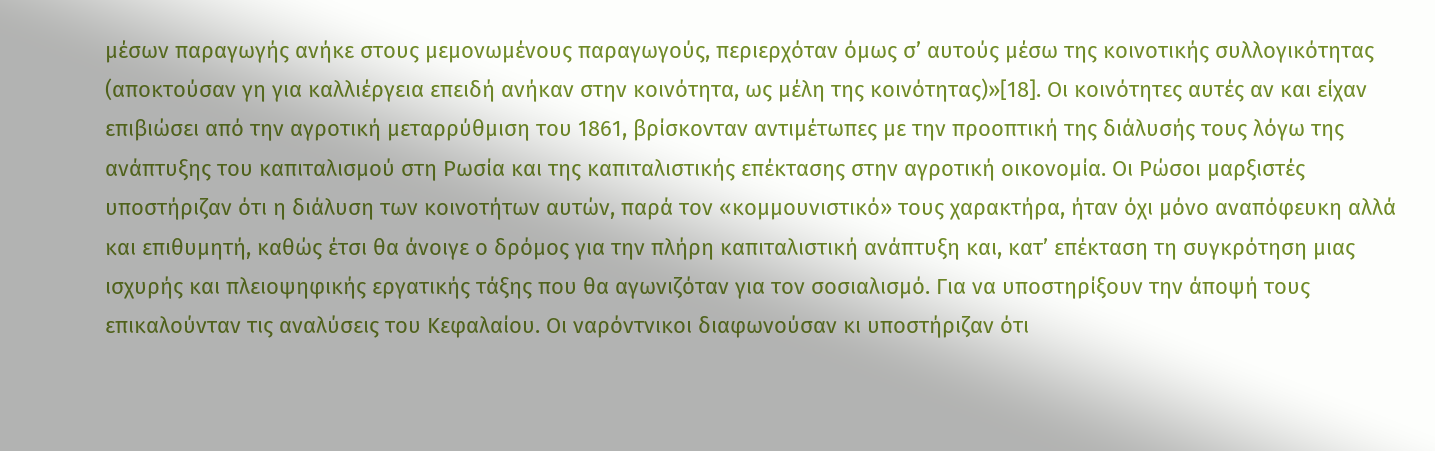μέσων παραγωγής ανήκε στους μεμονωμένους παραγωγούς, περιερχόταν όμως σ’ αυτούς μέσω της κοινοτικής συλλογικότητας (αποκτούσαν γη για καλλιέργεια επειδή ανήκαν στην κοινότητα, ως μέλη της κοινότητας)»[18]. Οι κοινότητες αυτές αν και είχαν επιβιώσει από την αγροτική μεταρρύθμιση του 1861, βρίσκονταν αντιμέτωπες με την προοπτική της διάλυσής τους λόγω της ανάπτυξης του καπιταλισμού στη Ρωσία και της καπιταλιστικής επέκτασης στην αγροτική οικονομία. Οι Ρώσοι μαρξιστές υποστήριζαν ότι η διάλυση των κοινοτήτων αυτών, παρά τον «κομμουνιστικό» τους χαρακτήρα, ήταν όχι μόνο αναπόφευκη αλλά και επιθυμητή, καθώς έτσι θα άνοιγε ο δρόμος για την πλήρη καπιταλιστική ανάπτυξη και, κατ’ επέκταση τη συγκρότηση μιας ισχυρής και πλειοψηφικής εργατικής τάξης που θα αγωνιζόταν για τον σοσιαλισμό. Για να υποστηρίξουν την άποψή τους επικαλούνταν τις αναλύσεις του Κεφαλαίου. Οι ναρόντνικοι διαφωνούσαν κι υποστήριζαν ότι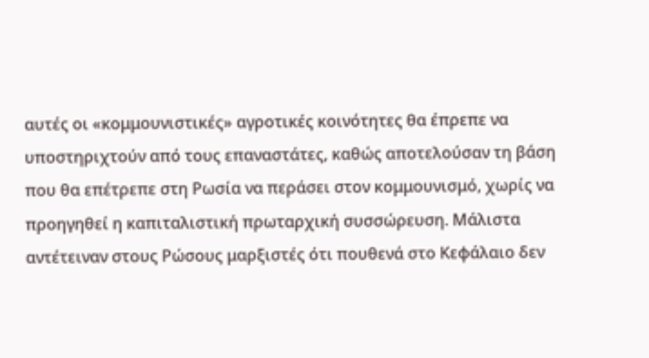αυτές οι «κομμουνιστικές» αγροτικές κοινότητες θα έπρεπε να υποστηριχτούν από τους επαναστάτες, καθώς αποτελούσαν τη βάση που θα επέτρεπε στη Ρωσία να περάσει στον κομμουνισμό, χωρίς να προηγηθεί η καπιταλιστική πρωταρχική συσσώρευση. Μάλιστα αντέτειναν στους Ρώσους μαρξιστές ότι πουθενά στο Κεφάλαιο δεν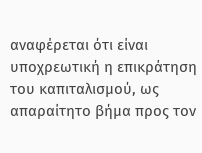αναφέρεται ότι είναι υποχρεωτική η επικράτηση του καπιταλισμού, ως απαραίτητο βήμα προς τον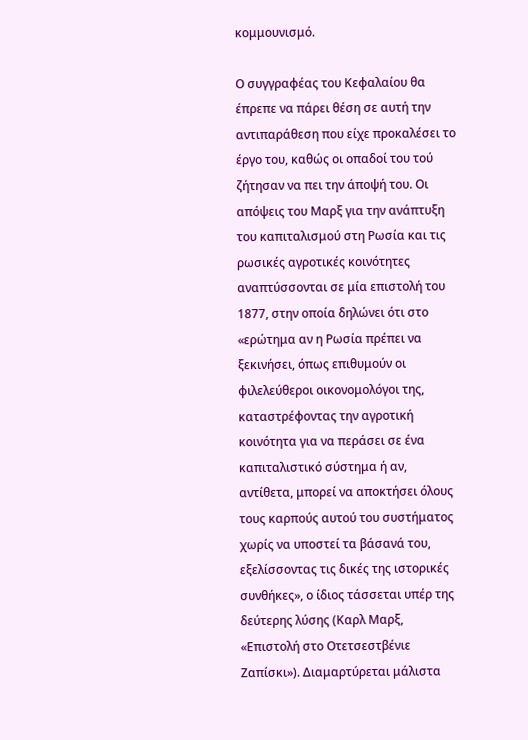κομμουνισμό.

Ο συγγραφέας του Κεφαλαίου θα έπρεπε να πάρει θέση σε αυτή την αντιπαράθεση που είχε προκαλέσει το έργο του, καθώς οι οπαδοί του τού ζήτησαν να πει την άποψή του. Οι απόψεις του Μαρξ για την ανάπτυξη του καπιταλισμού στη Ρωσία και τις ρωσικές αγροτικές κοινότητες αναπτύσσονται σε μία επιστολή του 1877, στην οποία δηλώνει ότι στο «ερώτημα αν η Ρωσία πρέπει να ξεκινήσει, όπως επιθυμούν οι φιλελεύθεροι οικονομολόγοι της, καταστρέφοντας την αγροτική κοινότητα για να περάσει σε ένα καπιταλιστικό σύστημα ή αν, αντίθετα, μπορεί να αποκτήσει όλους τους καρπούς αυτού του συστήματος χωρίς να υποστεί τα βάσανά του, εξελίσσοντας τις δικές της ιστορικές συνθήκες», ο ίδιος τάσσεται υπέρ της δεύτερης λύσης (Καρλ Μαρξ, «Επιστολή στο Οτετσεστβένιε Ζαπίσκι»). Διαμαρτύρεται μάλιστα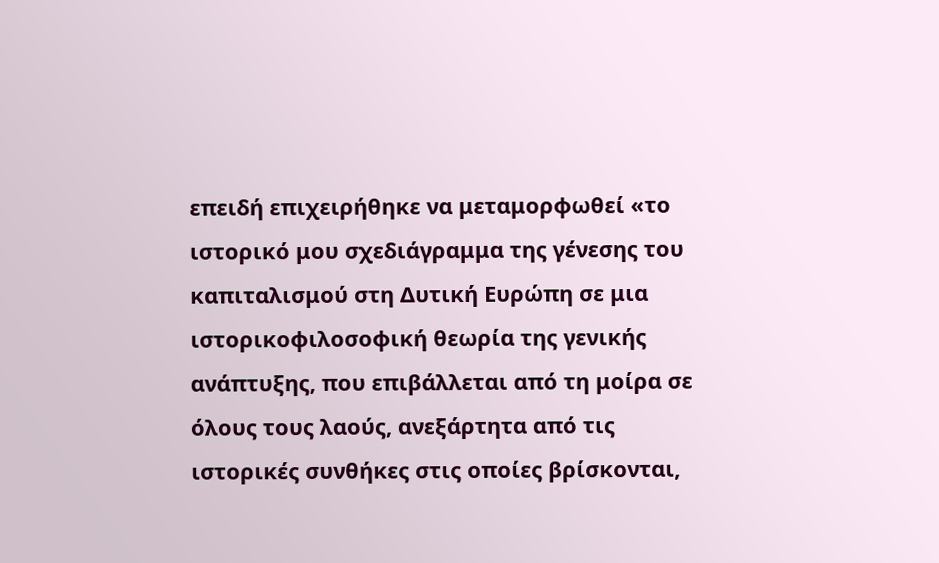επειδή επιχειρήθηκε να μεταμορφωθεί «το ιστορικό μου σχεδιάγραμμα της γένεσης του καπιταλισμού στη Δυτική Ευρώπη σε μια ιστορικοφιλοσοφική θεωρία της γενικής ανάπτυξης, που επιβάλλεται από τη μοίρα σε όλους τους λαούς, ανεξάρτητα από τις ιστορικές συνθήκες στις οποίες βρίσκονται,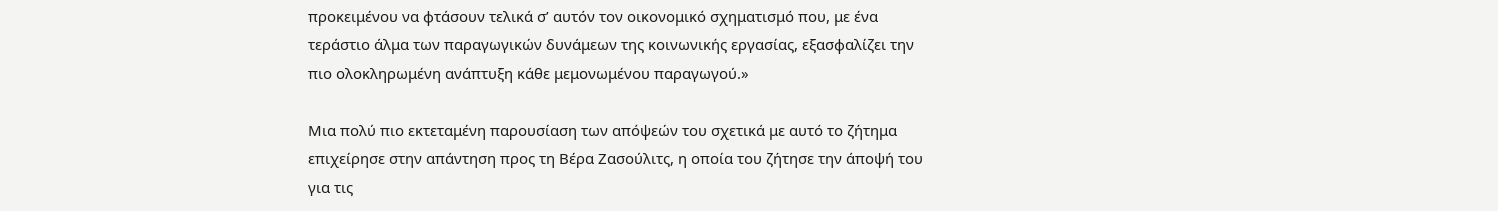προκειμένου να φτάσουν τελικά σ’ αυτόν τον οικονομικό σχηματισμό που, με ένα τεράστιο άλμα των παραγωγικών δυνάμεων της κοινωνικής εργασίας, εξασφαλίζει την πιο ολοκληρωμένη ανάπτυξη κάθε μεμονωμένου παραγωγού.»

Μια πολύ πιο εκτεταμένη παρουσίαση των απόψεών του σχετικά με αυτό το ζήτημα επιχείρησε στην απάντηση προς τη Βέρα Ζασούλιτς, η οποία του ζήτησε την άποψή του για τις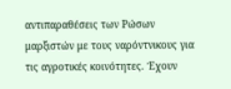αντιπαραθέσεις των Ρώσων μαρξιστών με τους ναρόντνικους για τις αγροτικές κοινότητες. Έχουν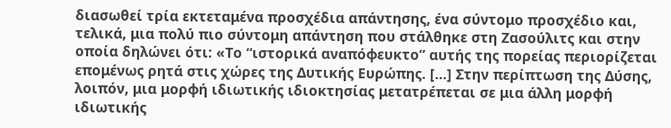διασωθεί τρία εκτεταμένα προσχέδια απάντησης, ένα σύντομο προσχέδιο και, τελικά, μια πολύ πιο σύντομη απάντηση που στάλθηκε στη Ζασούλιτς και στην οποία δηλώνει ότι: «Το “ιστορικά αναπόφευκτο” αυτής της πορείας περιορίζεται επομένως ρητά στις χώρες της Δυτικής Ευρώπης. […] Στην περίπτωση της Δύσης, λοιπόν, μια μορφή ιδιωτικής ιδιοκτησίας μετατρέπεται σε μια άλλη μορφή ιδιωτικής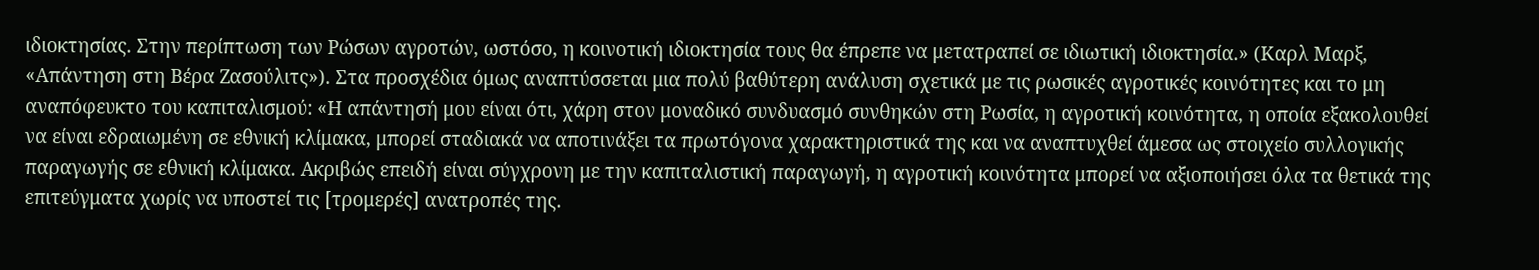ιδιοκτησίας. Στην περίπτωση των Ρώσων αγροτών, ωστόσο, η κοινοτική ιδιοκτησία τους θα έπρεπε να μετατραπεί σε ιδιωτική ιδιοκτησία.» (Καρλ Μαρξ, «Απάντηση στη Βέρα Ζασούλιτς»). Στα προσχέδια όμως αναπτύσσεται μια πολύ βαθύτερη ανάλυση σχετικά με τις ρωσικές αγροτικές κοινότητες και το μη αναπόφευκτο του καπιταλισμού: «Η απάντησή μου είναι ότι, χάρη στον μοναδικό συνδυασμό συνθηκών στη Ρωσία, η αγροτική κοινότητα, η οποία εξακολουθεί να είναι εδραιωμένη σε εθνική κλίμακα, μπορεί σταδιακά να αποτινάξει τα πρωτόγονα χαρακτηριστικά της και να αναπτυχθεί άμεσα ως στοιχείο συλλογικής παραγωγής σε εθνική κλίμακα. Ακριβώς επειδή είναι σύγχρονη με την καπιταλιστική παραγωγή, η αγροτική κοινότητα μπορεί να αξιοποιήσει όλα τα θετικά της επιτεύγματα χωρίς να υποστεί τις [τρομερές] ανατροπές της.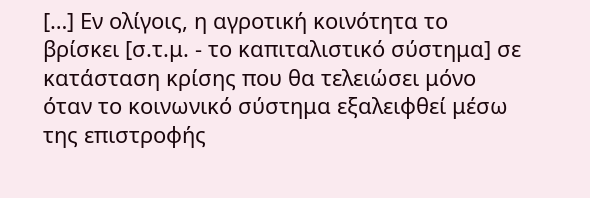[…] Εν ολίγοις, η αγροτική κοινότητα το βρίσκει [σ.τ.μ. - το καπιταλιστικό σύστημα] σε κατάσταση κρίσης που θα τελειώσει μόνο όταν το κοινωνικό σύστημα εξαλειφθεί μέσω της επιστροφής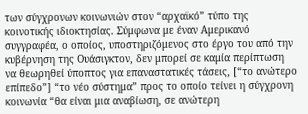των σύγχρονων κοινωνιών στον “αρχαϊκό” τύπο της κοινοτικής ιδιοκτησίας. Σύμφωνα με έναν Αμερικανό συγγραφέα, ο οποίος, υποστηριζόμενος στο έργο του από την κυβέρνηση της Ουάσιγκτον, δεν μπορεί σε καμία περίπτωση να θεωρηθεί ύποπτος για επαναστατικές τάσεις, [“το ανώτερο επίπεδο”] “το νέο σύστημα” προς το οποίο τείνει η σύγχρονη κοινωνία “θα είναι μια αναβίωση, σε ανώτερη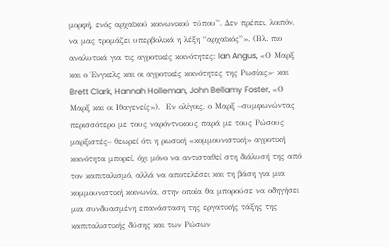μορφή, ενός αρχαϊκού κοινωνικού τύπου”. Δεν πρέπει, λοιπόν, να μας τρομάζει υπερβολικά η λέξη “αρχαϊκός”». (Βλ. πιο αναλυτικά για τις αγροτικές κοινότητες: Ian Angus, «Ο Μαρξ και ο Ένγκελς και οι αγροτικές κοινότητες της Ρωσίας»· και Brett Clark, Hannah Holleman, John Bellamy Foster, «Ο Μαρξ και οι Ιθαγενείς»).  Εν ολίγοις, ο Μαρξ –συμφωνώντας περισσότερο με τους ναρόντνικους παρά με τους Ρώσους μαρξιστές– θεωρεί ότι η ρωσική «κομμουνιστική» αγροτική κοινότητα μπορεί, όχι μόνο να αντισταθεί στη διάλυσή της από τον καπιταλισμό, αλλά να αποτελέσει και τη βάση για μια κομμουνιστική κοινωνία, στην οποία θα μπορούσε να οδηγήσει μια συνδυασμένη επανάσταση της εργατικής τάξης της καπιταλιστικής δύσης και των Ρώσων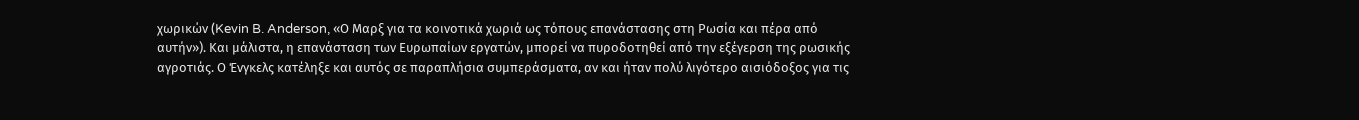χωρικών (Kevin B. Anderson, «Ο Μαρξ για τα κοινοτικά χωριά ως τόπους επανάστασης στη Ρωσία και πέρα από αυτήν»). Και μάλιστα, η επανάσταση των Ευρωπαίων εργατών, μπορεί να πυροδοτηθεί από την εξέγερση της ρωσικής αγροτιάς. Ο Ένγκελς κατέληξε και αυτός σε παραπλήσια συμπεράσματα, αν και ήταν πολύ λιγότερο αισιόδοξος για τις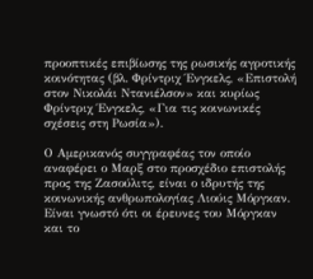προοπτικές επιβίωσης της ρωσικής αγροτικής κοινότητας (βλ. Φρίντριχ Ένγκελς, «Επιστολή στον Νικολάι Ντανιέλσον» και κυρίως Φρίντριχ Ένγκελς, «Για τις κοινωνικές σχέσεις στη Ρωσία»).

Ο Αμερικανός συγγραφέας τον οποίο αναφέρει ο Μαρξ στο προσχέδιο επιστολής προς της Ζασούλιτς, είναι ο ιδρυτής της κοινωνικής ανθρωπολογίας Λιούις Μόργκαν. Είναι γνωστό ότι οι έρευνες του Μόργκαν και το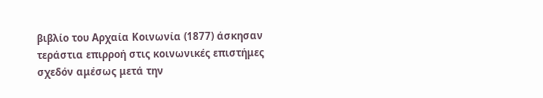βιβλίο του Αρχαία Κοινωνία (1877) άσκησαν τεράστια επιρροή στις κοινωνικές επιστήμες σχεδόν αμέσως μετά την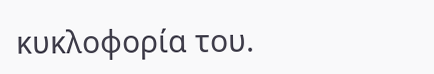κυκλοφορία του.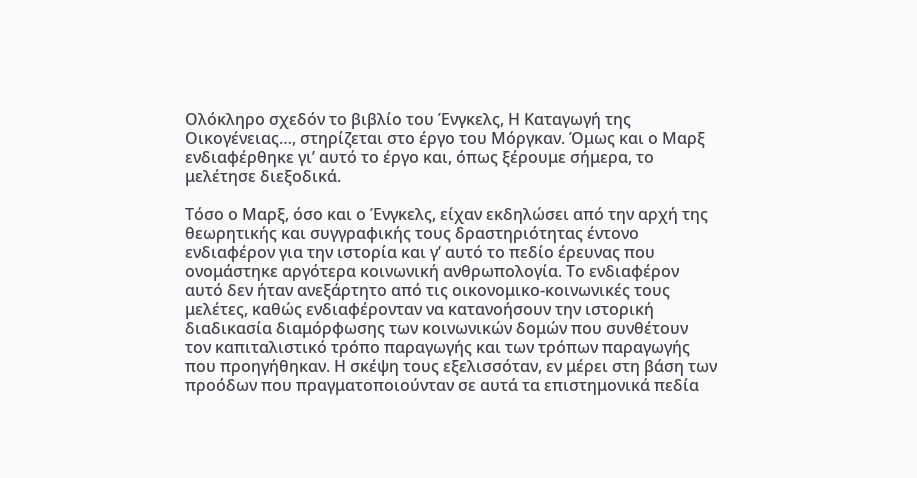Ολόκληρο σχεδόν το βιβλίο του Ένγκελς, Η Καταγωγή της Οικογένειας…, στηρίζεται στο έργο του Μόργκαν. Όμως και ο Μαρξ ενδιαφέρθηκε γι’ αυτό το έργο και, όπως ξέρουμε σήμερα, το μελέτησε διεξοδικά.

Τόσο ο Μαρξ, όσο και ο Ένγκελς, είχαν εκδηλώσει από την αρχή της θεωρητικής και συγγραφικής τους δραστηριότητας έντονο ενδιαφέρον για την ιστορία και γ’ αυτό το πεδίο έρευνας που ονομάστηκε αργότερα κοινωνική ανθρωπολογία. Το ενδιαφέρον αυτό δεν ήταν ανεξάρτητο από τις οικονομικο-κοινωνικές τους μελέτες, καθώς ενδιαφέρονταν να κατανοήσουν την ιστορική διαδικασία διαμόρφωσης των κοινωνικών δομών που συνθέτουν τον καπιταλιστικό τρόπο παραγωγής και των τρόπων παραγωγής που προηγήθηκαν. Η σκέψη τους εξελισσόταν, εν μέρει στη βάση των προόδων που πραγματοποιούνταν σε αυτά τα επιστημονικά πεδία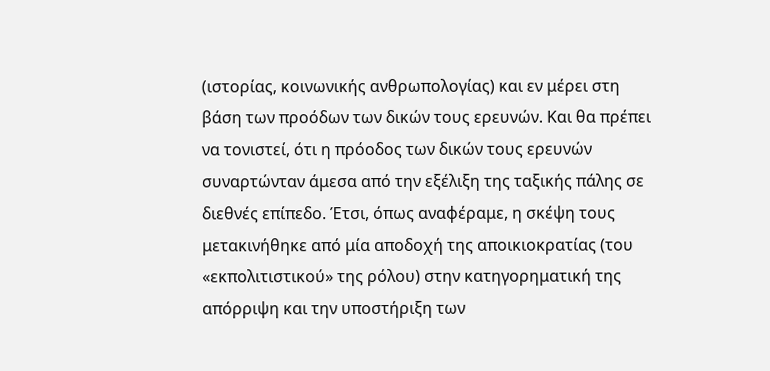(ιστορίας, κοινωνικής ανθρωπολογίας) και εν μέρει στη βάση των προόδων των δικών τους ερευνών. Και θα πρέπει να τονιστεί, ότι η πρόοδος των δικών τους ερευνών συναρτώνταν άμεσα από την εξέλιξη της ταξικής πάλης σε διεθνές επίπεδο. Έτσι, όπως αναφέραμε, η σκέψη τους μετακινήθηκε από μία αποδοχή της αποικιοκρατίας (του «εκπολιτιστικού» της ρόλου) στην κατηγορηματική της απόρριψη και την υποστήριξη των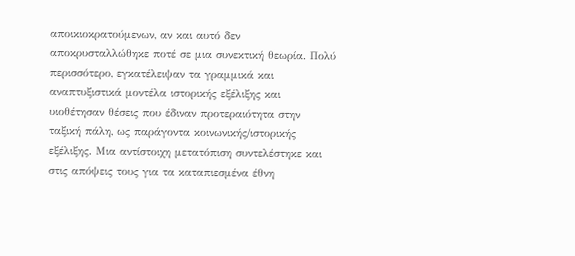αποικιοκρατούμενων, αν και αυτό δεν αποκρυσταλλώθηκε ποτέ σε μια συνεκτική θεωρία. Πολύ περισσότερο, εγκατέλειψαν τα γραμμικά και αναπτυξιστικά μοντέλα ιστορικής εξέλιξης και υιοθέτησαν θέσεις που έδιναν προτεραιότητα στην ταξική πάλη, ως παράγοντα κοινωνικής/ιστορικής εξέλιξης. Μια αντίστοιχη μετατόπιση συντελέστηκε και στις απόψεις τους για τα καταπιεσμένα έθνη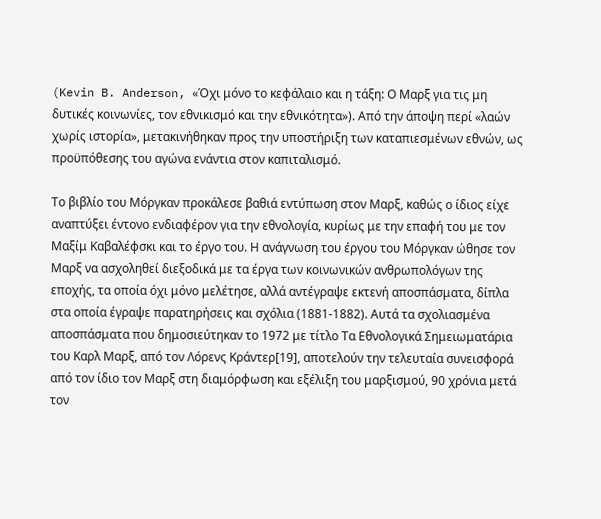(Kevin B. Anderson, «Όχι μόνο το κεφάλαιο και η τάξη: Ο Μαρξ για τις μη δυτικές κοινωνίες, τον εθνικισμό και την εθνικότητα»). Από την άποψη περί «λαών χωρίς ιστορία», μετακινήθηκαν προς την υποστήριξη των καταπιεσμένων εθνών, ως προϋπόθεσης του αγώνα ενάντια στον καπιταλισμό.

Το βιβλίο του Μόργκαν προκάλεσε βαθιά εντύπωση στον Μαρξ, καθώς ο ίδιος είχε αναπτύξει έντονο ενδιαφέρον για την εθνολογία, κυρίως με την επαφή του με τον Μαξίμ Καβαλέφσκι και το έργο του. Η ανάγνωση του έργου του Μόργκαν ώθησε τον Μαρξ να ασχοληθεί διεξοδικά με τα έργα των κοινωνικών ανθρωπολόγων της εποχής, τα οποία όχι μόνο μελέτησε, αλλά αντέγραψε εκτενή αποσπάσματα, δίπλα στα οποία έγραψε παρατηρήσεις και σχόλια (1881-1882). Αυτά τα σχολιασμένα αποσπάσματα που δημοσιεύτηκαν το 1972 με τίτλο Τα Εθνολογικά Σημειωματάρια του Καρλ Μαρξ, από τον Λόρενς Κράντερ[19], αποτελούν την τελευταία συνεισφορά από τον ίδιο τον Μαρξ στη διαμόρφωση και εξέλιξη του μαρξισμού, 90 χρόνια μετά τον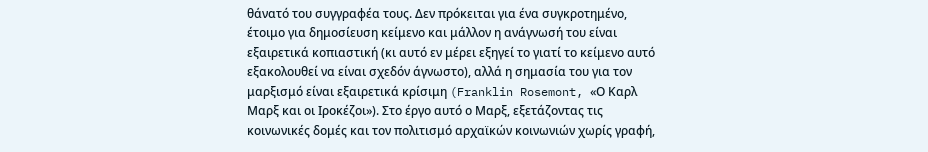θάνατό του συγγραφέα τους. Δεν πρόκειται για ένα συγκροτημένο, έτοιμο για δημοσίευση κείμενο και μάλλον η ανάγνωσή του είναι εξαιρετικά κοπιαστική (κι αυτό εν μέρει εξηγεί το γιατί το κείμενο αυτό εξακολουθεί να είναι σχεδόν άγνωστο), αλλά η σημασία του για τον μαρξισμό είναι εξαιρετικά κρίσιμη (Franklin Rosemont, «Ο Καρλ Μαρξ και οι Ιροκέζοι»). Στο έργο αυτό ο Μαρξ, εξετάζοντας τις κοινωνικές δομές και τον πολιτισμό αρχαϊκών κοινωνιών χωρίς γραφή,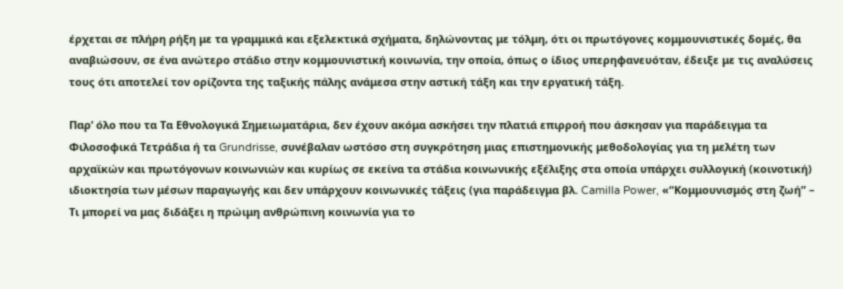έρχεται σε πλήρη ρήξη με τα γραμμικά και εξελεκτικά σχήματα, δηλώνοντας με τόλμη, ότι οι πρωτόγονες κομμουνιστικές δομές, θα αναβιώσουν, σε ένα ανώτερο στάδιο στην κομμουνιστική κοινωνία, την οποία, όπως ο ίδιος υπερηφανευόταν, έδειξε με τις αναλύσεις τους ότι αποτελεί τον ορίζοντα της ταξικής πάλης ανάμεσα στην αστική τάξη και την εργατική τάξη.

Παρ’ όλο που τα Τα Εθνολογικά Σημειωματάρια, δεν έχουν ακόμα ασκήσει την πλατιά επιρροή που άσκησαν για παράδειγμα τα Φιλοσοφικά Τετράδια ή τα Grundrisse, συνέβαλαν ωστόσο στη συγκρότηση μιας επιστημονικής μεθοδολογίας για τη μελέτη των αρχαϊκών και πρωτόγονων κοινωνιών και κυρίως σε εκείνα τα στάδια κοινωνικής εξέλιξης στα οποία υπάρχει συλλογική (κοινοτική) ιδιοκτησία των μέσων παραγωγής και δεν υπάρχουν κοινωνικές τάξεις (για παράδειγμα βλ. Camilla Power, «“Κομμουνισμός στη ζωή” – Τι μπορεί να μας διδάξει η πρώιμη ανθρώπινη κοινωνία για το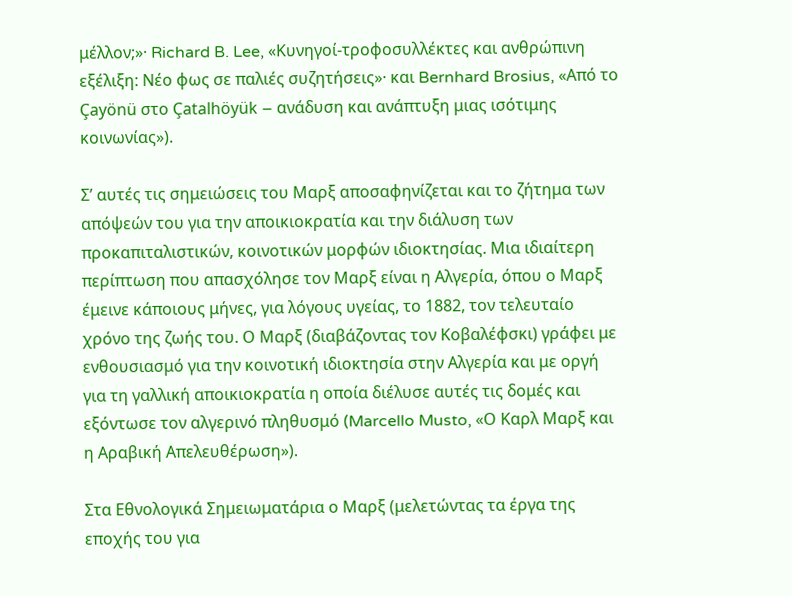μέλλον;»· Richard B. Lee, «Κυνηγοί-τροφοσυλλέκτες και ανθρώπινη εξέλιξη: Νέο φως σε παλιές συζητήσεις»· και Bernhard Brosius, «Από το Çayönü στο Çatalhöyük – ανάδυση και ανάπτυξη μιας ισότιμης κοινωνίας»).

Σ’ αυτές τις σημειώσεις του Μαρξ αποσαφηνίζεται και το ζήτημα των απόψεών του για την αποικιοκρατία και την διάλυση των προκαπιταλιστικών, κοινοτικών μορφών ιδιοκτησίας. Μια ιδιαίτερη περίπτωση που απασχόλησε τον Μαρξ είναι η Αλγερία, όπου ο Μαρξ έμεινε κάποιους μήνες, για λόγους υγείας, το 1882, τον τελευταίο χρόνο της ζωής του. Ο Μαρξ (διαβάζοντας τον Κοβαλέφσκι) γράφει με ενθουσιασμό για την κοινοτική ιδιοκτησία στην Αλγερία και με οργή για τη γαλλική αποικιοκρατία η οποία διέλυσε αυτές τις δομές και εξόντωσε τον αλγερινό πληθυσμό (Marcello Musto, «Ο Καρλ Μαρξ και η Αραβική Απελευθέρωση»).

Στα Εθνολογικά Σημειωματάρια ο Μαρξ (μελετώντας τα έργα της εποχής του για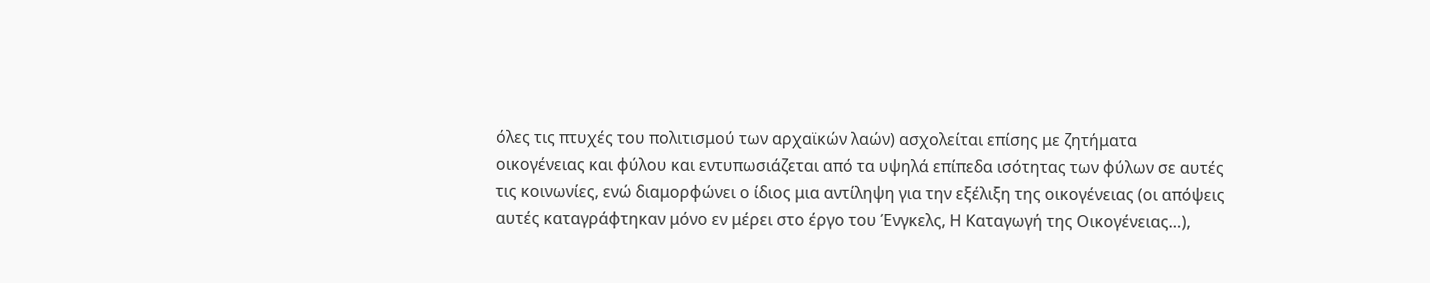όλες τις πτυχές του πολιτισμού των αρχαϊκών λαών) ασχολείται επίσης με ζητήματα οικογένειας και φύλου και εντυπωσιάζεται από τα υψηλά επίπεδα ισότητας των φύλων σε αυτές τις κοινωνίες, ενώ διαμορφώνει ο ίδιος μια αντίληψη για την εξέλιξη της οικογένειας (οι απόψεις αυτές καταγράφτηκαν μόνο εν μέρει στο έργο του Ένγκελς, Η Καταγωγή της Οικογένειας…),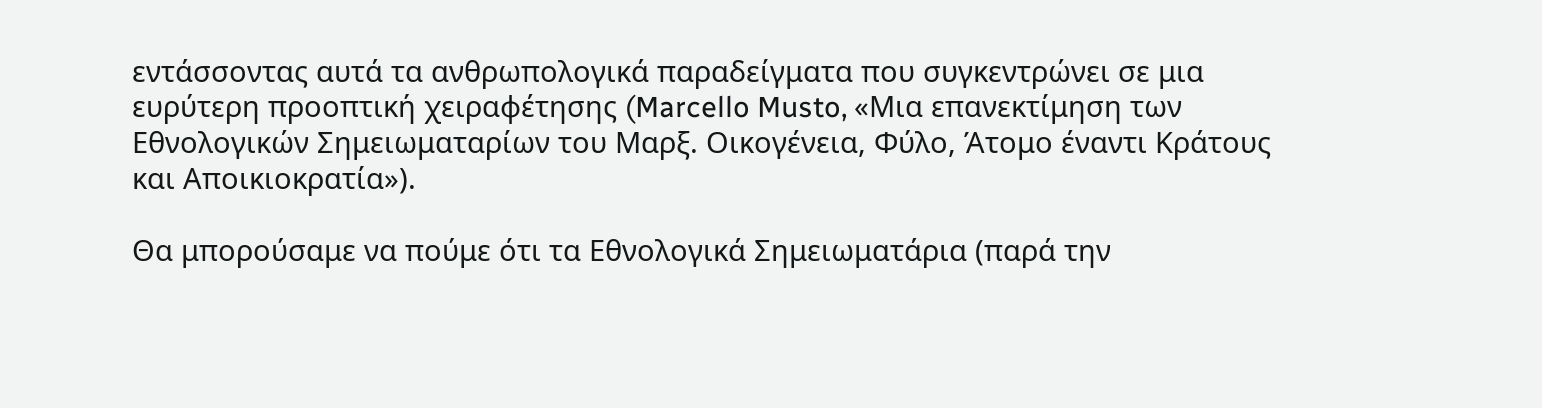εντάσσοντας αυτά τα ανθρωπολογικά παραδείγματα που συγκεντρώνει σε μια ευρύτερη προοπτική χειραφέτησης (Marcello Musto, «Μια επανεκτίμηση των Εθνολογικών Σημειωματαρίων του Μαρξ. Οικογένεια, Φύλο, Άτομο έναντι Κράτους και Αποικιοκρατία»).

Θα μπορούσαμε να πούμε ότι τα Εθνολογικά Σημειωματάρια (παρά την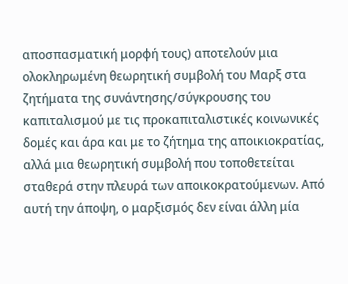αποσπασματική μορφή τους) αποτελούν μια ολοκληρωμένη θεωρητική συμβολή του Μαρξ στα ζητήματα της συνάντησης/σύγκρουσης του καπιταλισμού με τις προκαπιταλιστικές κοινωνικές δομές και άρα και με το ζήτημα της αποικιοκρατίας, αλλά μια θεωρητική συμβολή που τοποθετείται σταθερά στην πλευρά των αποικοκρατούμενων. Από αυτή την άποψη, ο μαρξισμός δεν είναι άλλη μία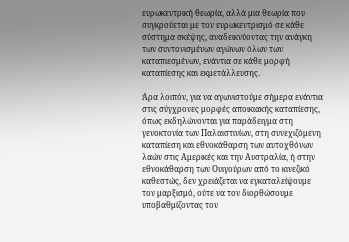ευρωκεντρική θεωρία, αλλά μια θεωρία που συγκρούεται με τον ευρωκεντρισμό σε κάθε σύστημα σκέψης, αναδεικνύοντας την ανάγκη των συντονισμένων αγώνων όλων των καταπιεσμένων, ενάντια σε κάθε μορφή καταπίεσης και εκμετάλλευσης.

Άρα λοιπόν, για να αγωνιστούμε σήμερα ενάντια στις σύγχρονες μορφές αποικιακής καταπίεσης, όπως εκδηλώνονται για παράδειγμα στη γενοκτονία των Παλαιστινίων, στη συνεχιζόμενη καταπίεση και εθνοκάθαρση των αυτοχθόνων λαών στις Αμερικές και την Αυστραλία, ή στην εθνοκάθαρση των Ουιγούρων από το κινεζικό καθεστώς, δεν χρειάζεται να εγκαταλείψουμε τον μαρξισμό, ούτε να τον διορθώσουμε υποβαθμίζοντας τον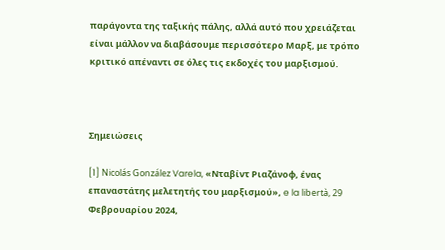παράγοντα της ταξικής πάλης, αλλά αυτό που χρειάζεται είναι μάλλον να διαβάσουμε περισσότερο Μαρξ, με τρόπο κριτικό απέναντι σε όλες τις εκδοχές του μαρξισμού.



Σημειώσεις

[1] Nicolás González Varela, «Νταβίντ Ριαζάνοφ, ένας επαναστάτης μελετητής του μαρξισμού», e la libertà, 29 Φεβρουαρίου 2024,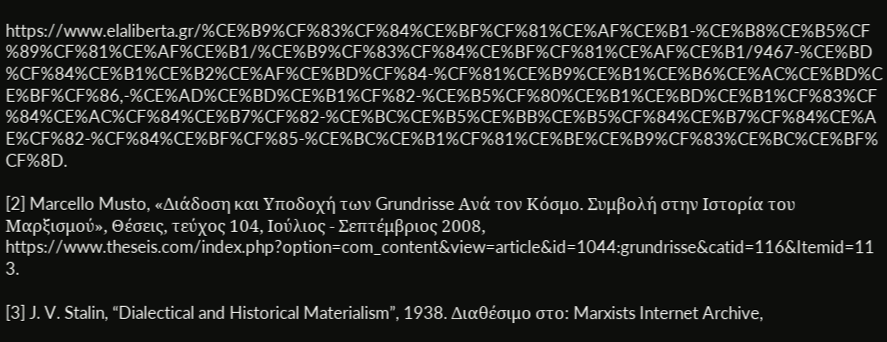https://www.elaliberta.gr/%CE%B9%CF%83%CF%84%CE%BF%CF%81%CE%AF%CE%B1-%CE%B8%CE%B5%CF%89%CF%81%CE%AF%CE%B1/%CE%B9%CF%83%CF%84%CE%BF%CF%81%CE%AF%CE%B1/9467-%CE%BD%CF%84%CE%B1%CE%B2%CE%AF%CE%BD%CF%84-%CF%81%CE%B9%CE%B1%CE%B6%CE%AC%CE%BD%CE%BF%CF%86,-%CE%AD%CE%BD%CE%B1%CF%82-%CE%B5%CF%80%CE%B1%CE%BD%CE%B1%CF%83%CF%84%CE%AC%CF%84%CE%B7%CF%82-%CE%BC%CE%B5%CE%BB%CE%B5%CF%84%CE%B7%CF%84%CE%AE%CF%82-%CF%84%CE%BF%CF%85-%CE%BC%CE%B1%CF%81%CE%BE%CE%B9%CF%83%CE%BC%CE%BF%CF%8D.

[2] Marcello Musto, «Διάδοση και Υποδοχή των Grundrisse Ανά τον Κόσμο. Συμβολή στην Ιστορία του Μαρξισμού», Θέσεις, τεύχος 104, Ιούλιος - Σεπτέμβριος 2008, https://www.theseis.com/index.php?option=com_content&view=article&id=1044:grundrisse&catid=116&Itemid=113.

[3] J. V. Stalin, “Dialectical and Historical Materialism”, 1938. Διαθέσιμο στο: Marxists Internet Archive,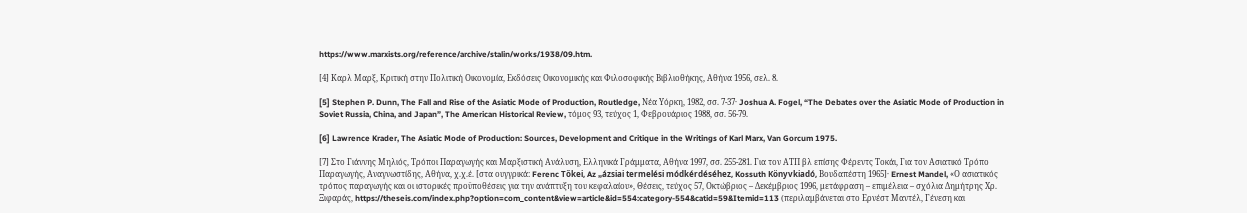https://www.marxists.org/reference/archive/stalin/works/1938/09.htm.

[4] Καρλ Μαρξ, Κριτική στην Πολιτική Οικονομία, Εκδόσεις Οικονομικής και Φιλοσοφικής Βιβλιοθήκης, Αθήνα 1956, σελ. 8.

[5] Stephen P. Dunn, The Fall and Rise of the Asiatic Mode of Production, Routledge, Νέα Υόρκη, 1982, σσ. 7-37· Joshua A. Fogel, “The Debates over the Asiatic Mode of Production in Soviet Russia, China, and Japan”, The American Historical Review, τόμος 93, τεύχος 1, Φεβρουάριος 1988, σσ. 56-79.

[6] Lawrence Krader, The Asiatic Mode of Production: Sources, Development and Critique in the Writings of Karl Marx, Van Gorcum 1975.

[7] Στο Γιάννης Μηλιός, Τρόποι Παραγωγής και Μαρξιστική Ανάλυση, Ελληνικά Γράμματα, Αθήνα 1997, σσ. 255-281. Για τον ΑΤΠ βλ επίσης Φέρεντς Τοκάι, Για τον Ασιατικό Τρόπο Παραγωγής, Αναγνωστίδης, Αθήνα, χ.χ.έ. [στα ουγγρικά: Ferenc Tőkei, Az „ázsiai termelési módkérdéséhez, Kossuth Könyvkiadó, Βουδαπέστη 1965]· Ernest Mandel, «Ο ασιατικός τρόπος παραγωγής και οι ιστορικές προϋποθέσεις για την ανάπτυξη του κεφαλαίου», Θέσεις, τεύχος 57, Οκτώβριος – Δεκέμβριος 1996, μετάφραση – επιμέλεια – σχόλια Δημήτρης Χρ. Ξιφαράς, https://theseis.com/index.php?option=com_content&view=article&id=554:category-554&catid=59&Itemid=113 (περιλαμβάνεται στο Ερνέστ Μαντέλ, Γένεση και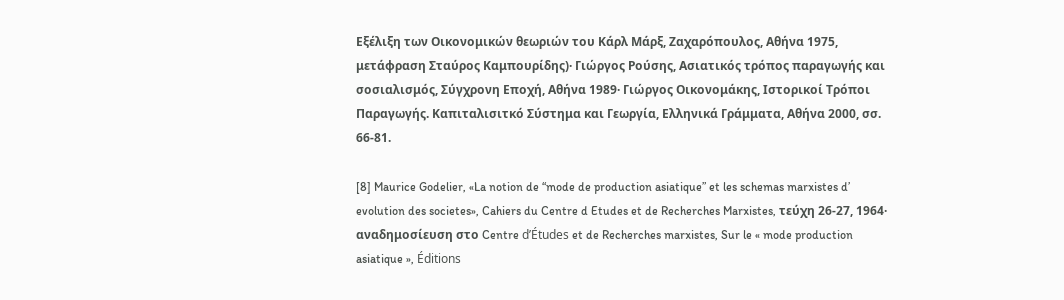Εξέλιξη των Οικονομικών θεωριών του Κάρλ Μάρξ, Ζαχαρόπουλος, Αθήνα 1975, μετάφραση Σταύρος Καμπουρίδης)· Γιώργος Ρούσης, Ασιατικός τρόπος παραγωγής και σοσιαλισμός, Σύγχρονη Εποχή, Αθήνα 1989· Γιώργος Οικονομάκης, Ιστορικοί Τρόποι Παραγωγής. Καπιταλισιτκό Σύστημα και Γεωργία, Ελληνικά Γράμματα, Αθήνα 2000, σσ. 66-81.

[8] Maurice Godelier, «La notion de “mode de production asiatique” et les schemas marxistes d’ evolution des societes», Cahiers du Centre d Etudes et de Recherches Marxistes, τεύχη 26-27, 1964· αναδημοσίευση στο Centre d’Études et de Recherches marxistes, Sur le « mode production asiatique », Éditions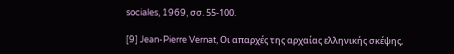sociales, 1969, σσ. 55-100.

[9] Jean-Pierre Vernat, Οι απαρχές της αρχαίας ελληνικής σκέψης,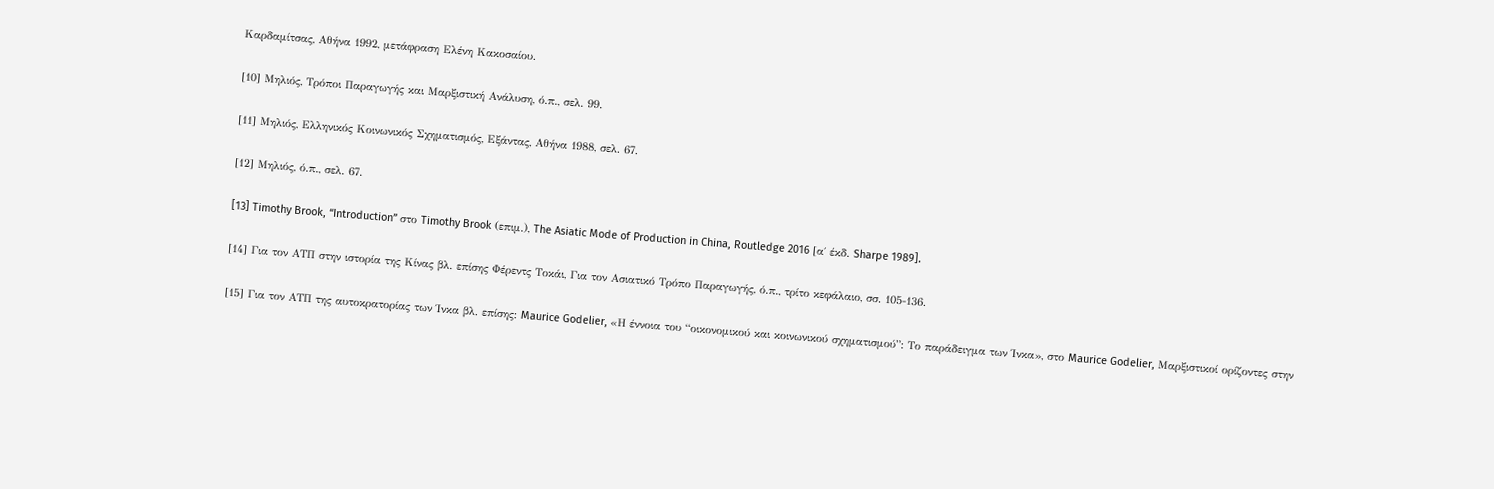Καρδαμίτσας, Αθήνα 1992, μετάφραση Ελένη Κακοσαίου.

[10] Μηλιός, Τρόποι Παραγωγής και Μαρξιστική Ανάλυση, ό.π., σελ. 99.

[11] Μηλιός, Ελληνικός Κοινωνικός Σχηματισμός, Εξάντας, Αθήνα 1988, σελ. 67.

[12] Μηλιός, ό.π., σελ. 67.

[13] Timothy Brook, “Introduction” στο Timothy Brook (επιμ.), The Asiatic Mode of Production in China, Routledge 2016 [α΄ έκδ. Sharpe 1989].

[14] Για τον ΑΤΠ στην ιστορία της Κίνας βλ. επίσης Φέρεντς Τοκάι, Για τον Ασιατικό Τρόπο Παραγωγής, ό.π., τρίτο κεφάλαιο, σσ. 105-136.

[15] Για τον ΑΤΠ της αυτοκρατορίας των Ίνκα βλ. επίσης: Maurice Godelier, «Η έννοια του “οικονομικού και κοινωνικού σχηματισμού”: Το παράδειγμα των Ίνκα», στο Maurice Godelier, Μαρξιστικοί ορίζοντες στην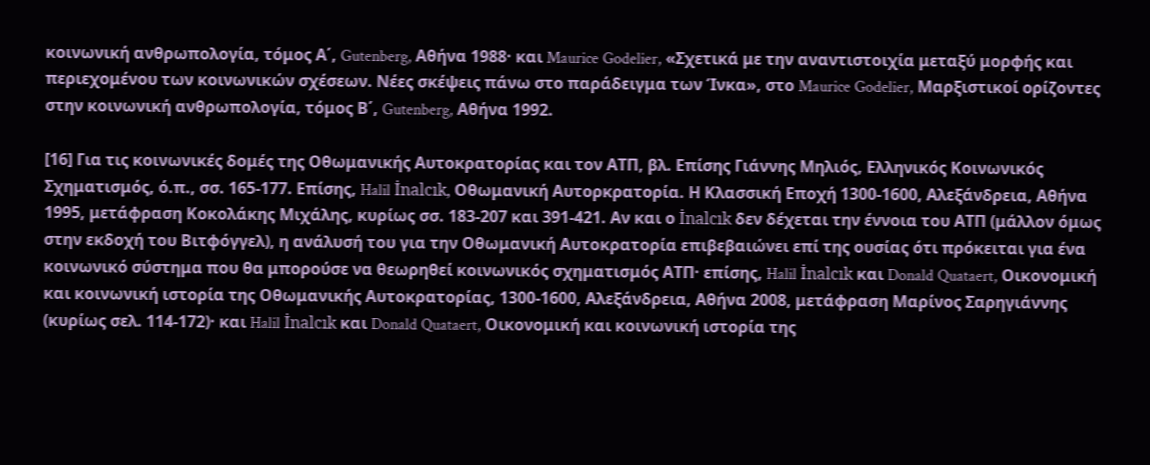κοινωνική ανθρωπολογία, τόμος Α΄, Gutenberg, Αθήνα 1988· και Maurice Godelier, «Σχετικά με την αναντιστοιχία μεταξύ μορφής και περιεχομένου των κοινωνικών σχέσεων. Νέες σκέψεις πάνω στο παράδειγμα των Ίνκα», στο Maurice Godelier, Μαρξιστικοί ορίζοντες στην κοινωνική ανθρωπολογία, τόμος Β΄, Gutenberg, Αθήνα 1992.

[16] Για τις κοινωνικές δομές της Οθωμανικής Αυτοκρατορίας και τον ΑΤΠ, βλ. Επίσης Γιάννης Μηλιός, Ελληνικός Κοινωνικός Σχηματισμός, ό.π., σσ. 165-177. Επίσης, Halil İnalcık, Οθωμανική Αυτορκρατορία. Η Κλασσική Εποχή 1300-1600, Αλεξάνδρεια, Αθήνα 1995, μετάφραση Κοκολάκης Μιχάλης, κυρίως σσ. 183-207 και 391-421. Αν και ο İnalcık δεν δέχεται την έννοια του ΑΤΠ (μάλλον όμως στην εκδοχή του Βιτφόγγελ), η ανάλυσή του για την Οθωμανική Αυτοκρατορία επιβεβαιώνει επί της ουσίας ότι πρόκειται για ένα κοινωνικό σύστημα που θα μπορούσε να θεωρηθεί κοινωνικός σχηματισμός ΑΤΠ· επίσης, Halil İnalcık και Donald Quataert, Οικονομική και κοινωνική ιστορία της Οθωμανικής Αυτοκρατορίας, 1300-1600, Αλεξάνδρεια, Αθήνα 2008, μετάφραση Μαρίνος Σαρηγιάννης (κυρίως σελ. 114-172)· και Halil İnalcık και Donald Quataert, Οικονομική και κοινωνική ιστορία της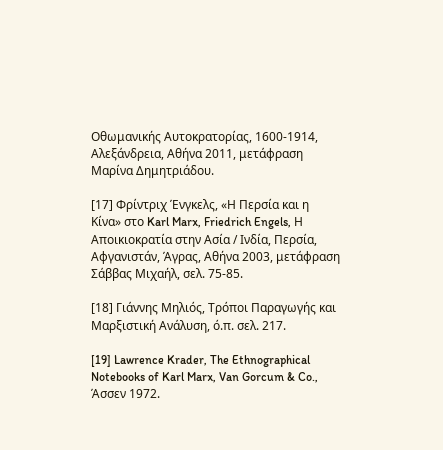Οθωμανικής Αυτοκρατορίας, 1600-1914, Αλεξάνδρεια, Αθήνα 2011, μετάφραση Μαρίνα Δημητριάδου.

[17] Φρίντριχ Ένγκελς, «Η Περσία και η Κίνα» στο Karl Marx, Friedrich Engels, Η Αποικιοκρατία στην Ασία / Ινδία, Περσία, Αφγανιστάν, Άγρας, Αθήνα 2003, μετάφραση Σάββας Μιχαήλ, σελ. 75-85.

[18] Γιάννης Μηλιός, Τρόποι Παραγωγής και Μαρξιστική Ανάλυση, ό.π. σελ. 217.

[19] Lawrence Krader, The Ethnographical Notebooks of Karl Marx, Van Gorcum & Co., Άσσεν 1972.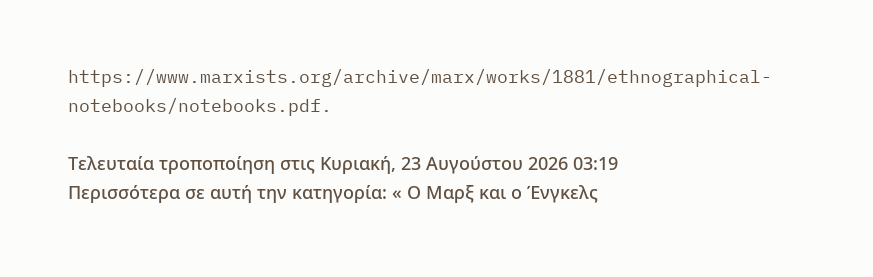https://www.marxists.org/archive/marx/works/1881/ethnographical-notebooks/notebooks.pdf.

Τελευταία τροποποίηση στις Κυριακή, 23 Αυγούστου 2026 03:19
Περισσότερα σε αυτή την κατηγορία: « Ο Μαρξ και ο Ένγκελς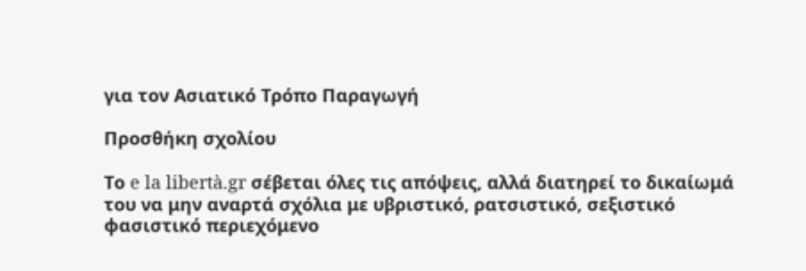για τον Ασιατικό Τρόπο Παραγωγή

Προσθήκη σχολίου

Το e la libertà.gr σέβεται όλες τις απόψεις, αλλά διατηρεί το δικαίωμά του να μην αναρτά σχόλια με υβριστικό, ρατσιστικό, σεξιστικό φασιστικό περιεχόμενο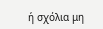ή σχόλια μη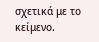σχετικά με το κείμενο.